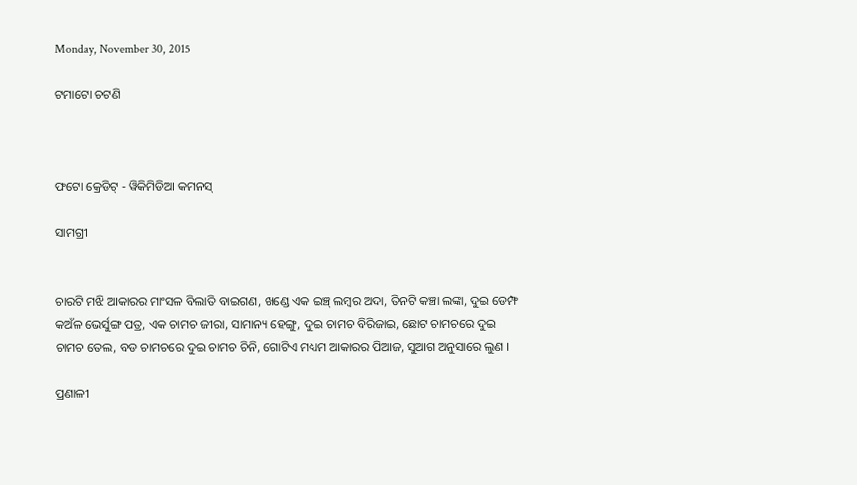Monday, November 30, 2015

ଟମାଟୋ ଚଟଣି



ଫଟୋ କ୍ରେଡିଟ୍ - ୱିକିମିଡିଆ କମନସ୍

ସାମଗ୍ରୀ


ଚାରଟି ମଝି ଆକାରର ମାଂସଳ ବିଲାତି ବାଇଗଣ, ଖଣ୍ଡେ ଏକ ଇଞ୍ଚ୍ ଲମ୍ବର ଅଦା, ତିନଟି କଞ୍ଚା ଲଙ୍କା, ଦୁଇ ଡେମ୍ଫ କଅଁଳ ଭେର୍ସୁଙ୍ଗ ପତ୍ର, ଏକ ଚାମଚ ଜୀରା, ସାମାନ୍ୟ ହେଙ୍ଗୁ, ଦୁଇ ଚାମଚ ବିରିଜାଇ, ଛୋଟ ଚାମଚରେ ଦୁଇ ଚାମଚ ତେଲ, ବଡ ଚାମଚରେ ଦୁଇ ଚାମଚ ଚିନି, ଗୋଟିଏ ମଧ୍ୟମ ଆକାରର ପିଆଜ, ସୁଆଗ ଅନୁସାରେ ଲୁଣ ।

ପ୍ରଣାଳୀ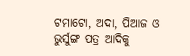ଟମାଟୋ, ଅଦା, ପିଆଜ ଓ ଭୁର୍ସୁଙ୍ଗ ପତ୍ର ଆଦିକୁ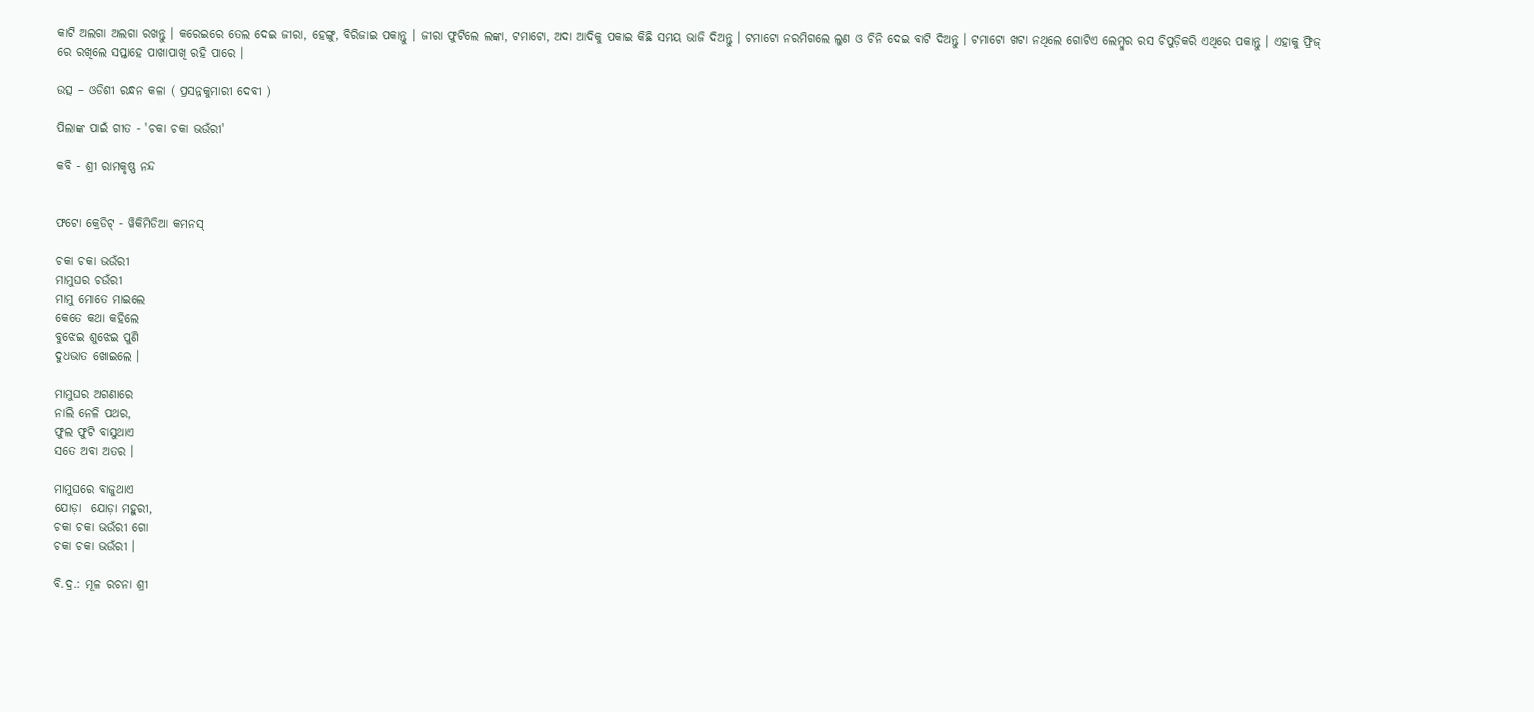କାଟି ଅଲଗା ଅଲଗା ରଖନ୍ତୁ । କରେଇରେ ତେଲ ଦେଇ ଜୀରା, ହେଙ୍ଗୁ, ବିରିଜାଇ ପକାନ୍ତୁ । ଜୀରା ଫୁଟିଲେ ଲଙ୍କା, ଟମାଟୋ, ଅଦା ଆଦିକୁ ପକାଇ କିଛି ସମୟ ଭାଜି ଦିଅନ୍ତୁ । ଟମାଟୋ ନରମିଗଲେ ଲୁଣ ଓ ଚିନି ଦେଇ ବାଟି ଦିଅନ୍ତୁ । ଟମାଟୋ ଖଟା ନଥିଲେ ଗୋଟିଏ ଲେମ୍ବୁର ରସ ଚିପୁଡ଼ିକରି ଏଥିରେ ପକାନ୍ତୁ । ଏହାକୁ ଫ୍ରିଜ୍ ରେ ରଖିଲେ ସପ୍ତାହେ ପାଖାପାଖି ରହି ପାରେ ।

ଉତ୍ସ – ଓଡିଶୀ ରନ୍ଧନ କଳା ( ପ୍ରସନ୍ନକୁମାରୀ ଦେବୀ )

ପିଲାଙ୍କ ପାଇଁ ଗୀତ - 'ଚକା ଚକା ଭଉଁରୀ'

କବି - ଶ୍ରୀ ରାମକୃଷ୍ଣ ନନ୍ଦ


ଫଟୋ କ୍ରେଡିଟ୍ - ୱିକିମିଡିଆ କମନସ୍

ଚକା ଚକା ଭଉଁରୀ
ମାମୁଘର ଚଉଁରୀ
ମାମୁ ମୋତେ ମାଇଲେ
କେତେ କଥା କହିଲେ
ବୁଝେଇ ଶୁଝେଇ ପୁଣି
ଦୁଧଭାତ ଖୋଇଲେ ।

ମାମୁଘର ଅଗଣାରେ
ନାଲି ନେଳି ପଥର,
ଫୁଲ ଫୁଟି ବାସୁଥାଏ
ସତେ ଅବା ଅତର ।

ମାମୁଘରେ ବାଜୁଥାଏ
ଯୋଡ଼ା  ଯୋଡ଼ା ମହୁରୀ,
ଚକା ଚକା ଭଉଁରୀ ଗୋ
ଚକା ଚକା ଭଉଁରୀ ।

ବି.ଦ୍ର.: ମୂଳ ରଚନା ଶ୍ରୀ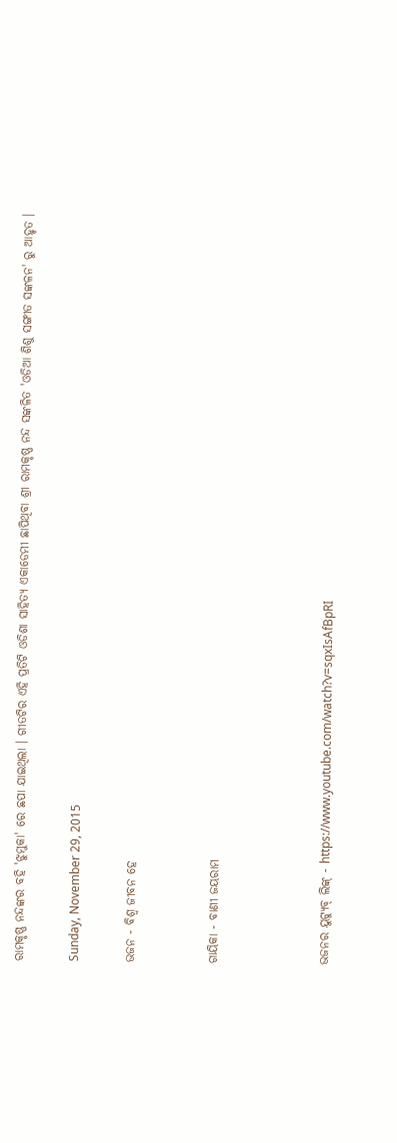ରାମକୃଷ୍ଣ ନନ୍ଦଙ୍କର ବହି 'ଝୁମୁକା' ରେ ଛପା ଯାଇଥିଲା । ଗୀତଟିର ଏହି ପ୍ରତିଟି ଓଡିଶା ସାହିତ୍ୟ ଏକାଡେମୀ ଛାପିଥିବା ଶ୍ରୀ ରାମକୃଷ୍ଣ ନନ୍ଦ ସଙ୍କଳିତ 'ଓଡିଆ ଶିଶୁ ସଙ୍ଗୀତ ସଙ୍କଳନ' ରୁ ଆହୃତ ।

Sunday, November 29, 2015

ଭଜନ - ବିଶ୍ୱ ଜୀବନ ହେ


ଗାୟିକା - ବାଣୀ ଜୟରାମ



ଭଜନର ୟୁଟ୍ୟୁବ୍ ଲିଙ୍କ୍ - https://www.youtube.com/watch?v=sqxIsAfBpRI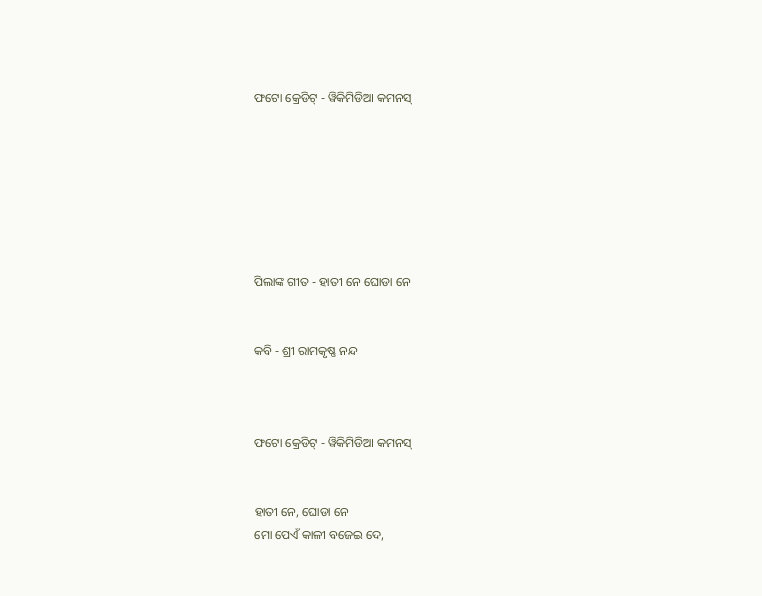ଫଟୋ କ୍ରେଡିଟ୍ - ୱିକିମିଡିଆ କମନସ୍







ପିଲାଙ୍କ ଗୀତ - ହାତୀ ନେ ଘୋଡା ନେ


କବି - ଶ୍ରୀ ରାମକୃଷ୍ଣ ନନ୍ଦ



ଫଟୋ କ୍ରେଡିଟ୍ - ୱିକିମିଡିଆ କମନସ୍


ହାତୀ ନେ, ଘୋଡା ନେ
ମୋ ପେଏଁ କାଳୀ ବଜେଇ ଦେ,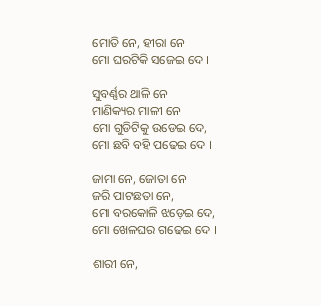ମୋତି ନେ, ହୀରା ନେ
ମୋ ଘରଟିକି ସଜେଇ ଦେ ।

ସୁବର୍ଣ୍ଣର ଥାଳି ନେ
ମାଣିକ୍ୟର ମାଳୀ ନେ
ମୋ ଗୁଡିଟିକୁ ଉଡେଇ ଦେ,
ମୋ ଛବି ବହି ପଢେଇ ଦେ ।

ଜାମା ନେ, ଜୋତା ନେ
ଜରି ପାଟଛତା ନେ,
ମୋ ବରକୋଳି ଝଡ଼େଇ ଦେ,
ମୋ ଖେଳଘର ଗଢେଇ ଦେ ।

ଶାରୀ ନେ,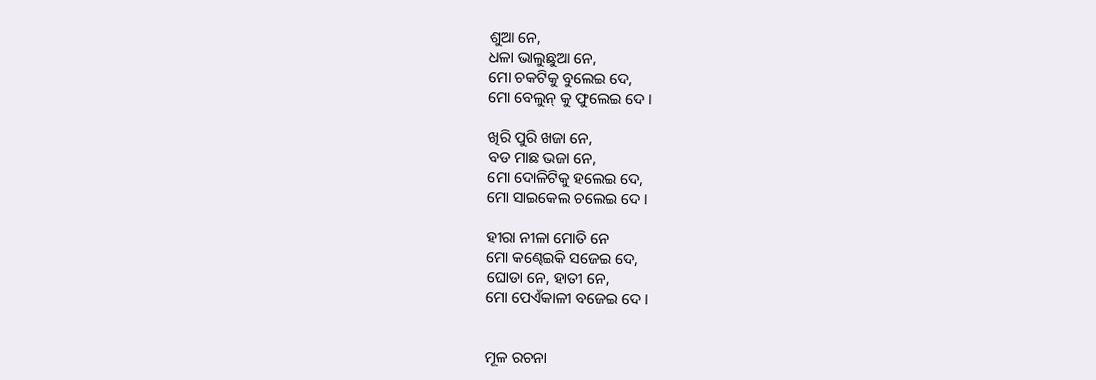ଶୁଆ ନେ,
ଧଳା ଭାଲୁଛୁଆ ନେ,
ମୋ ଚକଟିକୁ ବୁଲେଇ ଦେ,
ମୋ ବେଲୁନ୍ କୁ ଫୁଲେଇ ଦେ ।

ଖିରି ପୁରି ଖଜା ନେ,
ବଡ ମାଛ ଭଜା ନେ,
ମୋ ଦୋଳିଟିକୁ ହଲେଇ ଦେ,
ମୋ ସାଇକେଲ ଚଲେଇ ଦେ ।

ହୀରା ନୀଳା ମୋତି ନେ
ମୋ କଣ୍ଢେଇକି ସଜେଇ ଦେ,
ଘୋଡା ନେ, ହାତୀ ନେ,
ମୋ ପେଏଁକାଳୀ ବଜେଇ ଦେ ।


ମୂଳ ରଚନା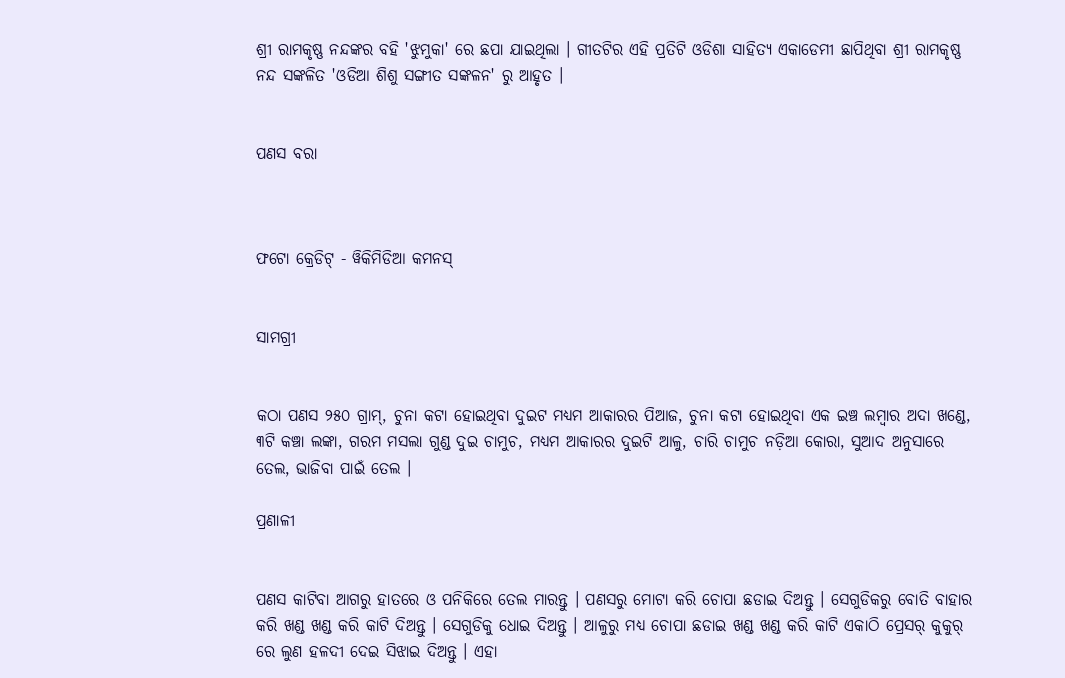ଶ୍ରୀ ରାମକୃଷ୍ଣ ନନ୍ଦଙ୍କର ବହି 'ଝୁମୁକା' ରେ ଛପା ଯାଇଥିଲା । ଗୀତଟିର ଏହି ପ୍ରତିଟି ଓଡିଶା ସାହିତ୍ୟ ଏକାଡେମୀ ଛାପିଥିବା ଶ୍ରୀ ରାମକୃଷ୍ଣ ନନ୍ଦ ସଙ୍କଳିତ 'ଓଡିଆ ଶିଶୁ ସଙ୍ଗୀତ ସଙ୍କଳନ' ରୁ ଆହୃତ ।


ପଣସ ବରା



ଫଟୋ କ୍ରେଡିଟ୍ - ୱିକିମିଡିଆ କମନସ୍


ସାମଗ୍ରୀ


କଠା ପଣସ ୨୫୦ ଗ୍ରାମ୍, ଚୁନା କଟା ହୋଇଥିବା ଦୁଇଟ ମଧ୍ୟମ ଆକାରର ପିଆଜ, ଚୁନା କଟା ହୋଇଥିବା ଏକ ଇଞ୍ଚ ଲମ୍ବାର ଅଦା ଖଣ୍ଡେ, ୩ଟି କଞ୍ଚା ଲଙ୍କା, ଗରମ ମସଲା ଗୁଣ୍ଡ ଦୁଇ ଚାମୁଚ, ମଧ୍ୟମ ଆକାରର ଦୁଇଟି ଆଳୁ, ଚାରି ଚାମୁଚ ନଡ଼ିଆ କୋରା, ସୁଆଦ ଅନୁସାରେ ତେଲ, ଭାଜିବା ପାଇଁ ତେଲ ।

ପ୍ରଣାଳୀ


ପଣସ କାଟିବା ଆଗରୁ ହାତରେ ଓ ପନିକିରେ ତେଲ ମାରନ୍ତୁ । ପଣସରୁ ମୋଟା କରି ଚୋପା ଛଡାଇ ଦିଅନ୍ତୁ । ସେଗୁଡିକରୁ ବୋତି ବାହାର କରି ଖଣ୍ଡ ଖଣ୍ଡ କରି କାଟି ଦିଅନ୍ତୁ । ସେଗୁଡିକୁ ଧୋଇ ଦିଅନ୍ତୁ । ଆଳୁରୁ ମଧ୍ୟ ଚୋପା ଛଡାଇ ଖଣ୍ଡ ଖଣ୍ଡ କରି କାଟି ଏକାଠି ପ୍ରେସର୍ କୁକୁର୍ ରେ ଲୁଣ ହଳଦୀ ଦେଇ ସିଝାଇ ଦିଅନ୍ତୁ । ଏହା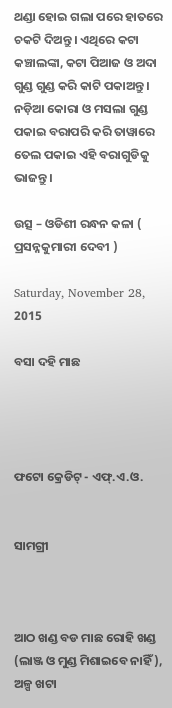ଥଣ୍ଡା ହୋଇ ଗଲା ପରେ ହାତରେ ଚକଟି ଦିଅନ୍ତୁ । ଏଥିରେ କଟା କଞ୍ଚାଲଙ୍କା, କଟା ପିଆଜ ଓ ଅଦା ଗୁଣ୍ଡ ଗୁଣ୍ଡ କରି କାଟି ପକାଅନ୍ତୁ । ନଡ଼ିଆ କୋରା ଓ ମସଲା ଗୁଣ୍ଡ ପକାଇ ବରାପରି କରି ତାୱାରେ ତେଲ ପକାଇ ଏହି ବରାଗୁଡିକୁ ଭାଜନ୍ତୁ ।

ଉତ୍ସ – ଓଡିଶୀ ରନ୍ଧନ କଳା ( ପ୍ରସନ୍ନକୁମାରୀ ଦେବୀ )

Saturday, November 28, 2015

ବସା ଦହି ମାଛ




ଫଟୋ କ୍ରେଡିଟ୍ - ଏଫ୍.ଏ.ଓ.


ସାମଗ୍ରୀ



ଆଠ ଖଣ୍ଡ ବଡ ମାଛ ରୋହି ଖଣ୍ଡ (ଲାଞ୍ଜ ଓ ମୁଣ୍ଡ ମିଶାଇବେ ନାହିଁ ), ଅଳ୍ପ ଖଟା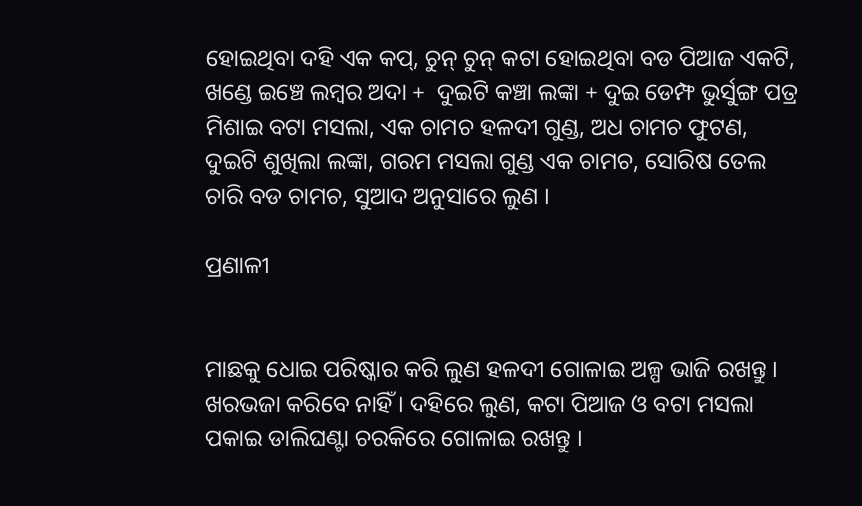ହୋଇଥିବା ଦହି ଏକ କପ୍, ଚୁନ୍ ଚୁନ୍ କଟା ହୋଇଥିବା ବଡ ପିଆଜ ଏକଟି, ଖଣ୍ଡେ ଇଞ୍ଚେ ଲମ୍ବର ଅଦା +  ଦୁଇଟି କଞ୍ଚା ଲଙ୍କା + ଦୁଇ ଡେମ୍ଫ ଭୁର୍ସୁଙ୍ଗ ପତ୍ର ମିଶାଇ ବଟା ମସଲା, ଏକ ଚାମଚ ହଳଦୀ ଗୁଣ୍ଡ, ଅଧ ଚାମଚ ଫୁଟଣ, ଦୁଇଟି ଶୁଖିଲା ଲଙ୍କା, ଗରମ ମସଲା ଗୁଣ୍ଡ ଏକ ଚାମଚ, ସୋରିଷ ତେଲ ଚାରି ବଡ ଚାମଚ, ସୁଆଦ ଅନୁସାରେ ଲୁଣ ।

ପ୍ରଣାଳୀ


ମାଛକୁ ଧୋଇ ପରିଷ୍କାର କରି ଲୁଣ ହଳଦୀ ଗୋଳାଇ ଅଳ୍ପ ଭାଜି ରଖନ୍ତୁ । ଖରଭଜା କରିବେ ନାହିଁ । ଦହିରେ ଲୁଣ, କଟା ପିଆଜ ଓ ବଟା ମସଲା ପକାଇ ଡାଲିଘଣ୍ଟା ଚରକିରେ ଗୋଳାଇ ରଖନ୍ତୁ ।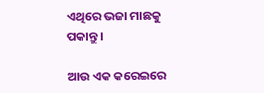ଏଥିରେ ଭଜା ମାଛକୁ ପକାନ୍ତୁ ।

ଆଉ ଏକ କରେଇରେ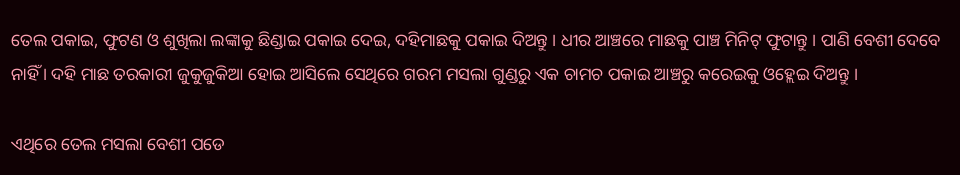ତେଲ ପକାଇ, ଫୁଟଣ ଓ ଶୁଖିଲା ଲଙ୍କାକୁ ଛିଣ୍ଡାଇ ପକାଇ ଦେଇ, ଦହିମାଛକୁ ପକାଇ ଦିଅନ୍ତୁ । ଧୀର ଆଞ୍ଚରେ ମାଛକୁ ପାଞ୍ଚ ମିନିଟ୍ ଫୁଟାନ୍ତୁ । ପାଣି ବେଶୀ ଦେବେ ନାହିଁ । ଦହି ମାଛ ତରକାରୀ ଜୁକୁଜୁକିଆ ହୋଇ ଆସିଲେ ସେଥିରେ ଗରମ ମସଲା ଗୁଣ୍ଡରୁ ଏକ ଚାମଚ ପକାଇ ଆଞ୍ଚରୁ କରେଇକୁ ଓହ୍ଲେଇ ଦିଅନ୍ତୁ ।

ଏଥିରେ ତେଲ ମସଲା ବେଶୀ ପଡେ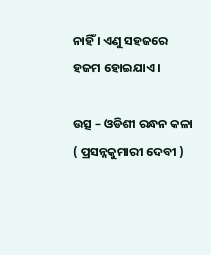ନାହିଁ । ଏଣୁ ସହଜରେ ହଜମ ହୋଇଯାଏ ।

ଉତ୍ସ – ଓଡିଶୀ ରନ୍ଧନ କଳା ( ପ୍ରସନ୍ନକୁମାରୀ ଦେବୀ )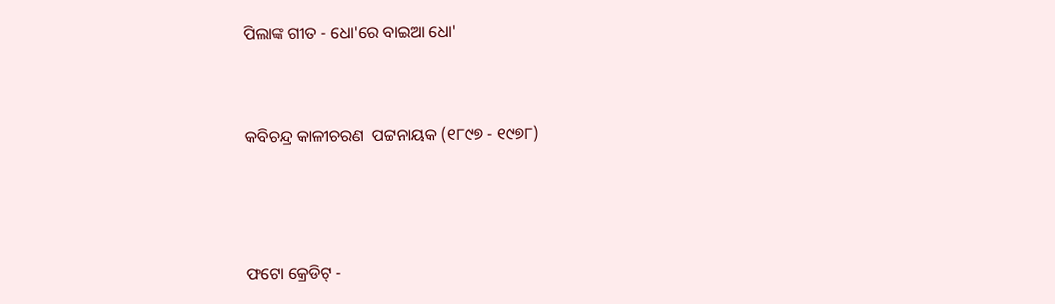ପିଲାଙ୍କ ଗୀତ - ଧୋ'ରେ ବାଇଆ ଧୋ'


କବିଚନ୍ଦ୍ର କାଳୀଚରଣ  ପଟ୍ଟନାୟକ (୧୮୯୭ - ୧୯୭୮)



ଫଟୋ କ୍ରେଡିଟ୍ -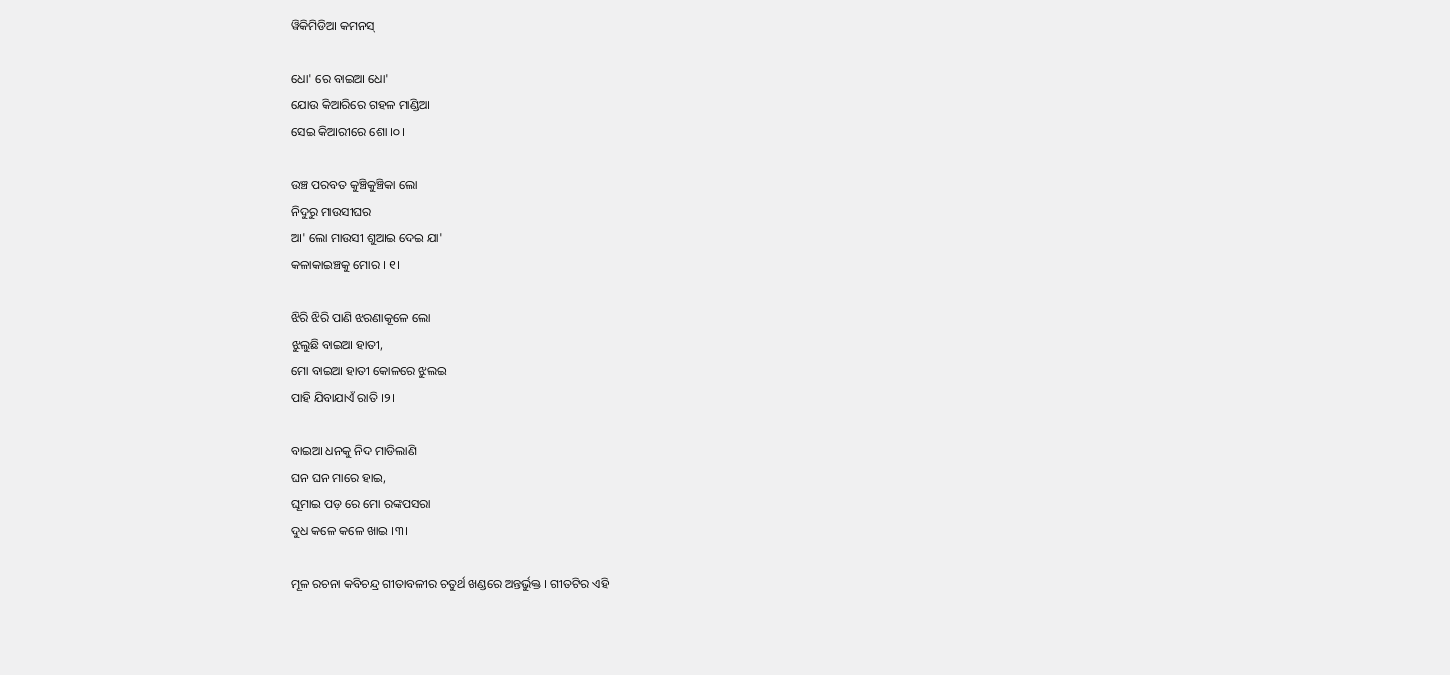ୱିକିମିଡିଆ କମନସ୍

ଧୋ' ରେ ବାଇଆ ଧୋ'
ଯୋଉ କିଆରିରେ ଗହଳ ମାଣ୍ଡିଆ
ସେଇ କିଆରୀରେ ଶୋ ।୦।

ଉଞ୍ଚ ପରବତ କୁଞ୍ଚିକୁଞ୍ଚିକା ଲୋ
ନିଦୁରୁ ମାଉସୀଘର
ଆ' ଲୋ ମାଉସୀ ଶୁଆଇ ଦେଇ ଯା'
କଳାକାଇଞ୍ଚକୁ ମୋର । ୧।

ଝିରି ଝିରି ପାଣି ଝରଣାକୂଳେ ଲୋ
ଝୁଲୁଛି ବାଇଆ ହାତୀ,
ମୋ ବାଇଆ ହାତୀ କୋଳରେ ଝୁଲଇ
ପାହି ଯିବାଯାଏଁ ରାତି ।୨।

ବାଇଆ ଧନକୁ ନିଦ ମାଡିଲାଣି
ଘନ ଘନ ମାରେ ହାଇ,
ଘୂମାଇ ପଡ଼ ରେ ମୋ ରଙ୍କପସରା
ଦୁଧ କଳେ କଳେ ଖାଇ ।୩।

ମୂଳ ରଚନା କବିଚନ୍ଦ୍ର ଗୀତାବଳୀର ଚତୁର୍ଥ ଖଣ୍ଡରେ ଅନ୍ତର୍ଭୁକ୍ତ । ଗୀତଟିର ଏହି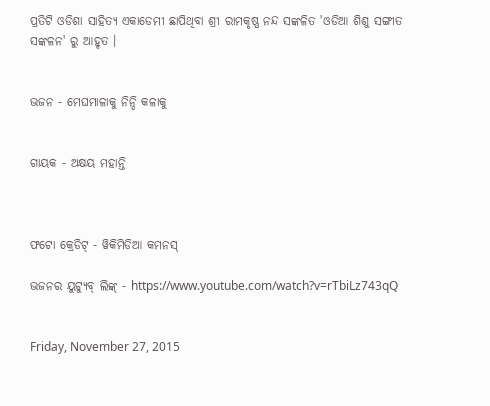ପ୍ରତିଟି ଓଡିଶା ସାହିତ୍ୟ ଏକାଡେମୀ ଛାପିଥିବା ଶ୍ରୀ ରାମକୃଷ୍ଣ ନନ୍ଦ ସଙ୍କଳିତ 'ଓଡିଆ ଶିଶୁ ସଙ୍ଗୀତ ସଙ୍କଳନ' ରୁ ଆହୃତ ।


ଭଜନ - ମେଘମାଳାକୁ ନିନ୍ଦି କଳାକୁ


ଗାୟକ - ଅକ୍ଷୟ ମହାନ୍ତି



ଫଟୋ କ୍ରେଡିଟ୍ - ୱିକିମିଡିଆ କମନସ୍

ଭଜନର ୟୁଟ୍ୟୁବ୍ ଲିଙ୍କ୍ - https://www.youtube.com/watch?v=rTbiLz743qQ


Friday, November 27, 2015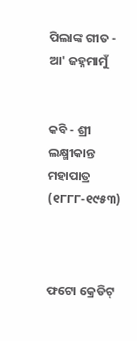ପିଲାଙ୍କ ଗୀତ - ଆ' ଜହ୍ନମାମୁଁ


କବି - ଶ୍ରୀ ଲକ୍ଷ୍ମୀକାନ୍ତ ମହାପାତ୍ର (୧୮୮୮-୧୯୫୩)



ଫଟୋ କ୍ରେଡିଟ୍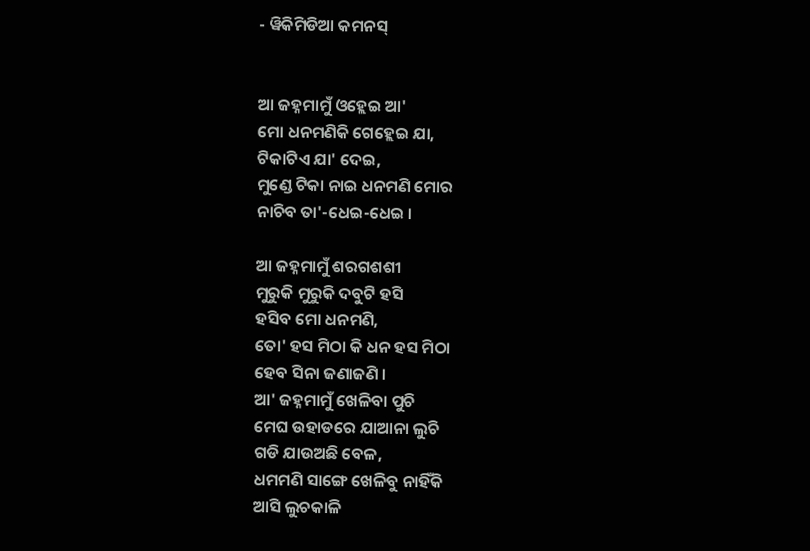- ୱିକିମିଡିଆ କମନସ୍


ଆ ଜହ୍ନମାମୁଁ ଓହ୍ଲେଇ ଆ'
ମୋ ଧନମଣିକି ଗେହ୍ଲେଇ ଯା,
ଟିକାଟିଏ ଯା' ଦେଇ,
ମୁଣ୍ଡେ ଟିକା ନାଇ ଧନମଣି ମୋର
ନାଚିବ ତା'-ଧେଇ-ଧେଇ ।

ଆ ଜହ୍ନମାମୁଁ ଶରଗଶଶୀ
ମୁରୁକି ମୁରୁକି ଦବୁଟି ହସି
ହସିବ ମୋ ଧନମଣି,
ତୋ' ହସ ମିଠା କି ଧନ ହସ ମିଠା
ହେବ ସିନା ଜଣାଜଣି ।
ଆ' ଜହ୍ନମାମୁଁ ଖେଳିବା ପୁଚି
ମେଘ ଉହାଡରେ ଯାଆନା ଲୁଚି
ଗଡି ଯାଉଅଛି ବେଳ,
ଧମମଣି ସାଙ୍ଗେ ଖେଳିବୁ ନାହିଁକି
ଆସି ଲୁଚକାଳି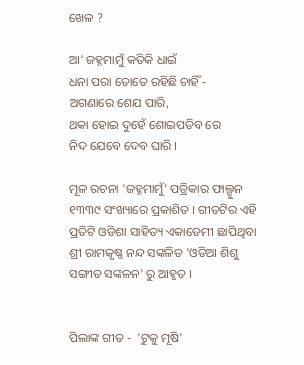ଖେଳ ?

ଆ' ଜହ୍ନମାମୁଁ କତିକି ଧାଇଁ
ଧନା ପରା ତୋତେ ରହିଛି ଚାହିଁ -
ଅଗଣାରେ ଶେଯ ପାରି,
ଥକା ହୋଇ ଦୁହେଁ ଶୋଇପଡିବ ରେ
ନିଦ ଯେବେ ଦେବ ଘାରି ।

ମୂଳ ରଚନା 'ଜହ୍ନମାମୁଁ' ପତ୍ରିକାର ଫାଲ୍ଗୁନ ୧୩୩୯ ସଂଖ୍ୟାରେ ପ୍ରକାଶିତ । ଗୀତଟିର ଏହି ପ୍ରତିଟି ଓଡିଶା ସାହିତ୍ୟ ଏକାଡେମୀ ଛାପିଥିବା ଶ୍ରୀ ରାମକୃଷ୍ଣ ନନ୍ଦ ସଙ୍କଳିତ 'ଓଡିଆ ଶିଶୁ ସଙ୍ଗୀତ ସଙ୍କଳନ' ରୁ ଆହୃତ ।


ପିଲାଙ୍କ ଗୀତ -  'ଟୁକୁ ମୂଷି'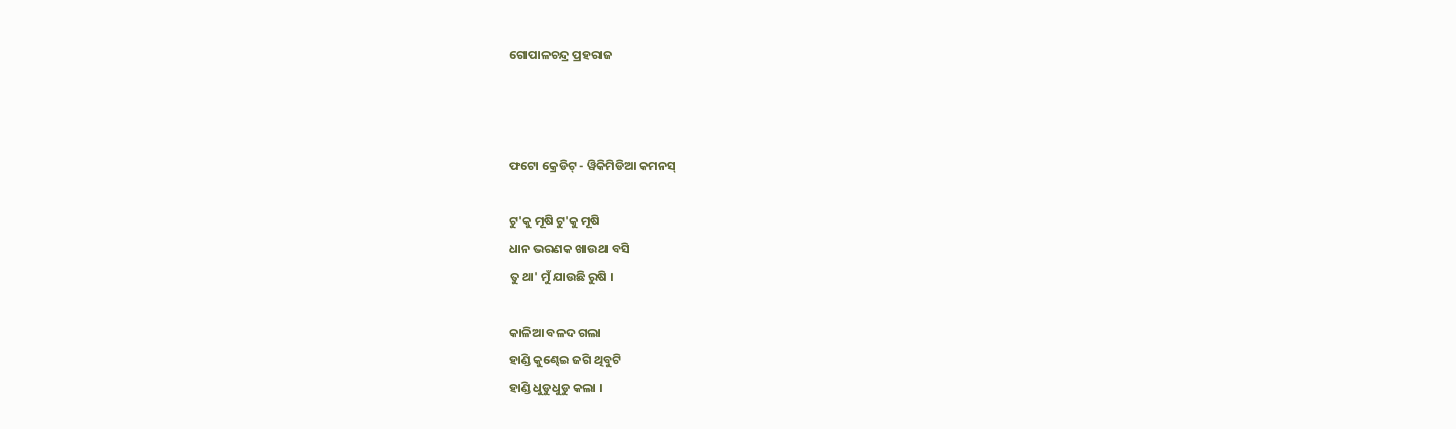ଗୋପାଳଚନ୍ଦ୍ର ପ୍ରହରାଜ



ଫଟୋ କ୍ରେଡିଟ୍ - ୱିକିମିଡିଆ କମନସ୍

ଟୁ'କୁ ମୂଷି ଟୁ'କୁ ମୂଷି
ଧାନ ଭରଣକ ଖାଉଥା ବସି
ତୁ ଥା' ମୁଁ ଯାଉଛି ରୁଷି ।

କାଳିଆ ବଳଦ ଗଲା
ହାଣ୍ଡି କୁଣ୍ଢେଇ ଜଗି ଥିବୁଟି
ହାଣ୍ଡି ଧୁଡୁଧୁଡୁ କଲା ।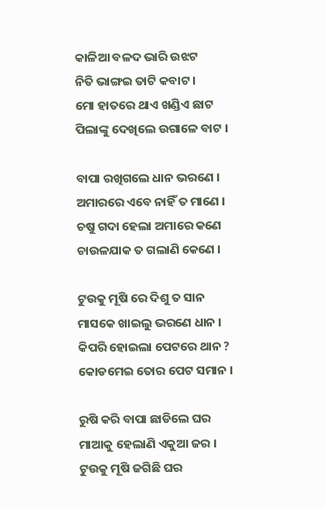କାଳିଆ ବଳଦ ଭାରି ଉଝଟ
ନିତି ଭାଙ୍ଗଇ ତାଟି କବାଟ ।
ମୋ ହାତରେ ଥାଏ ଖଣ୍ଡିଏ ଛାଟ
ପିଲାଙ୍କୁ ଦେଖିଲେ ଉଗାଳେ ବାଟ ।

ବାପା ରଖିଗଲେ ଧାନ ଭରଣେ ।
ଅମାରରେ ଏବେ ନାହିଁ ତ ମାଣେ ।
ଚଷୁ ଗଦା ହେଲା ଅମାରେ କଣେ
ଚାଉଳଯାକ ତ ଗଲାଣି କେଣେ ।

ଟୁଉକୁ ମୂଷି ରେ ଦିଶୁ ତ ସାନ
ମାସକେ ଖାଇଲୁ ଭରଣେ ଧାନ ।
କିପରି ହୋଇଲା ପେଟରେ ଥାନ ?
କୋଡମେଇ ତୋର ପେଟ ସମାନ ।

ରୁଷି କରି ବାପା ଛାଡିଲେ ଘର
ମାଆକୁ ହେଲାଣି ଏକୁଆ ଜର ।
ଟୁଉକୁ ମୂଷି ଜଗିଛି ଘର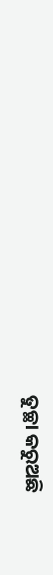ତୁଚ୍ଛା କରୁଅଛି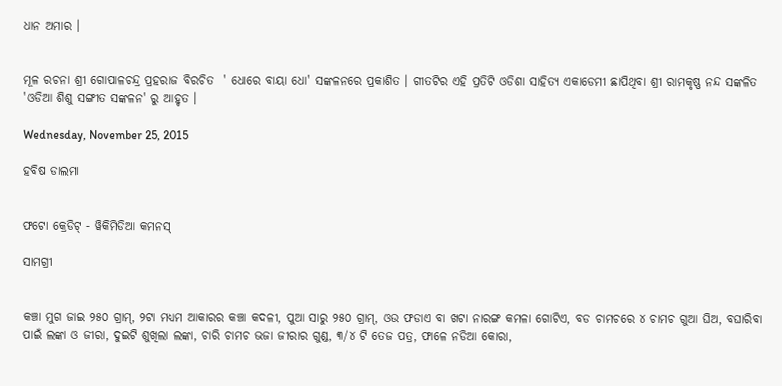ଧାନ ଅମାର ।


ମୂଳ ରଚନା ଶ୍ରୀ ଗୋପାଳଚନ୍ଦ୍ର ପ୍ରହରାଜ ବିରଚିତ  ' ଧୋରେ ବାୟା ଧୋ' ସଙ୍କଳନରେ ପ୍ରକାଶିତ । ଗୀତଟିର ଏହି ପ୍ରତିଟି ଓଡିଶା ସାହିତ୍ୟ ଏକାଡେମୀ ଛାପିଥିବା ଶ୍ରୀ ରାମକୃଷ୍ଣ ନନ୍ଦ ସଙ୍କଳିତ 'ଓଡିଆ ଶିଶୁ ସଙ୍ଗୀତ ସଙ୍କଳନ' ରୁ ଆହୃତ ।

Wednesday, November 25, 2015

ହବିଷ ଡାଲମା


ଫଟୋ କ୍ରେଡିଟ୍ - ୱିକିମିଡିଆ କମନସ୍

ସାମଗ୍ରୀ


କଞ୍ଚା ମୁଗ ଜାଇ ୨୫୦ ଗ୍ରାମ୍, ୨ଟା ମଧ୍ୟମ ଆକାରର କଞ୍ଚା କଦଳୀ, ପୁଆ ସାରୁ ୨୫୦ ଗ୍ରାମ୍, ଓଉ ଫଡାଏ ବା ଖଟା ନାରଙ୍ଗ କମଳା ଗୋଟିଏ, ବଡ ଚାମଚରେ ୪ ଚାମଚ ଗୁଆ ଘିଅ, ବଘାରିବା ପାଇଁ ଲଙ୍କା ଓ ଜୀରା, ଦୁଇଟି ଶୁଖିଲା ଲଙ୍କା, ଚାରି ଚାମଚ ଭଜା ଜୀରାର ଗୁଣ୍ଡ, ୩/୪ ଟି ତେଜ ପତ୍ର, ଫାଳେ ନଡିଆ କୋରା,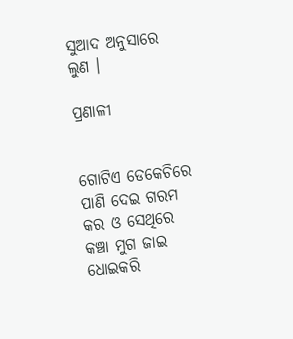ସୁଆଦ ଅନୁସାରେ ଲୁଣ ।

ପ୍ରଣାଳୀ


ଗୋଟିଏ ଡେକେଚିରେ ପାଣି ଦେଇ ଗରମ କର ଓ ସେଥିରେ କଞ୍ଚା ମୁଗ ଜାଇ ଧୋଇକରି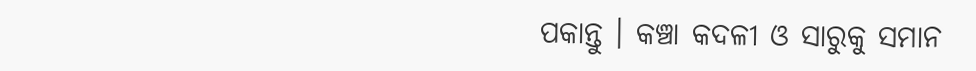ପକାନ୍ତୁ । କଞ୍ଚା କଦଳୀ ଓ ସାରୁକୁ ସମାନ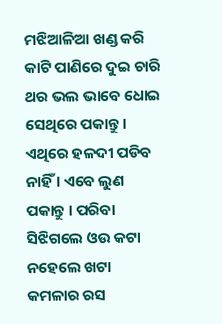ମଝିଆଳିଆ ଖଣ୍ଡ କରି କାଟି ପାଣିରେ ଦୁଇ ଚାରି ଥର ଭଲ ଭାବେ ଧୋଇ ସେଥିରେ ପକାନ୍ତୁ । ଏଥିରେ ହଳଦୀ ପଡିବ ନାହିଁ । ଏବେ ଲୁଣ ପକାନ୍ତୁ । ପରିବା ସିଝିଗଲେ ଓଉ କଟା ନହେଲେ ଖଟା କମଳାର ରସ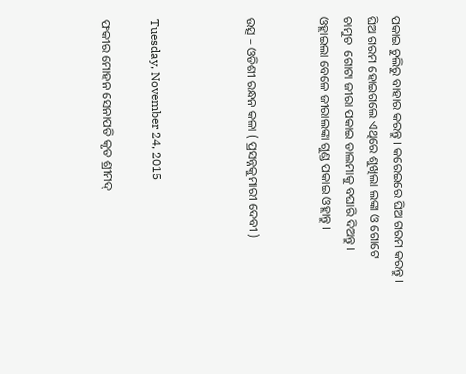ପକାଇ ଚୁଲିରୁ ବାହାର କରନ୍ତୁ । କରେଇରେ ଘିଅ ଗରମ କରନ୍ତୁ । ଘିଅ ଗରମ ହୋଇଗଲେ ଏଥିରେ ଶୁଖିଲା ଲଙ୍କା ଓ ଗୋଟେ ଚାମୁଚ  ଗୋଟା ଜୀରା ପକାଇ ଡାଲମାକୁ ବଘାରି ଦିଅନ୍ତୁ । ଓହ୍ଲାଇଲା ବେଳେ ଜୀରାଲଙ୍କା ଗୁଣ୍ଡ ପକାଇ ଓହ୍ଲାନ୍ତୁ ।


ଉତ୍ସ – ଓଡିଶୀ ରନ୍ଧନ କଳା ( ପ୍ରସନ୍ନକୁମାରୀ ଦେବୀ )



Tuesday, November 24, 2015

ଫକୀର ମୋହନ ସେନାପତି କୃତ ଶ୍ରୀମଦ୍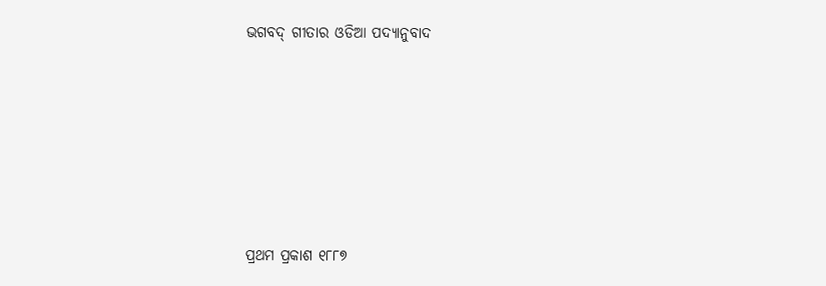ଭଗବଦ୍ ଗୀତାର ଓଡିଆ ପଦ୍ୟାନୁବାଦ






ପ୍ରଥମ ପ୍ରକାଶ ୧୮୮୭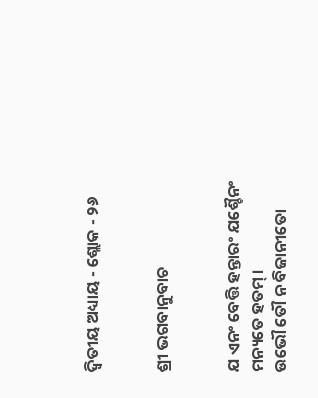ଦ୍ୱିତୀୟ ଅଧ୍ୟାୟ - ଶ୍ଲୋକ - ୨୬


ଶ୍ରୀ ଭଗବାନୁବାଚ


ଯ ଏନଂ ବେତ୍ତି ହନ୍ତାରଂ ଯଶ୍ଚୈନଂ ମନ୍ୟତେ ହତମ୍ ।
ଉଭୌ ତୌ ନ ବିଜାନୀତୋ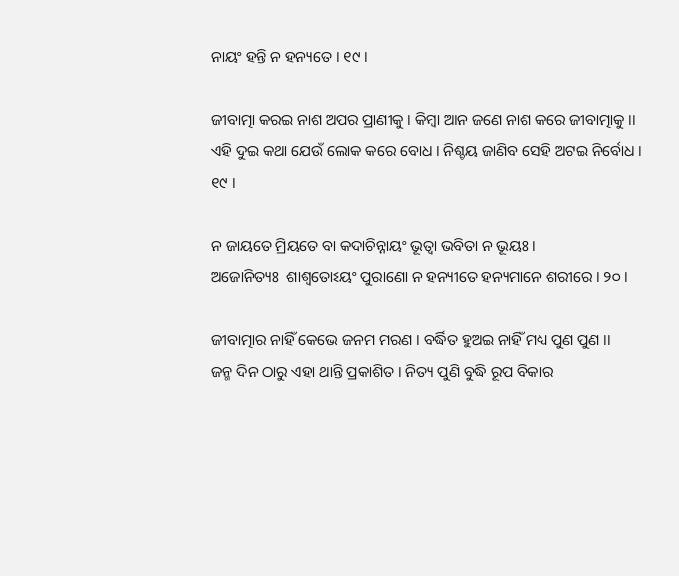ନାୟଂ ହନ୍ତି ନ ହନ୍ୟତେ । ୧୯ ।

ଜୀବାତ୍ମା କରଇ ନାଶ ଅପର ପ୍ରାଣୀକୁ । କିମ୍ବା ଆନ ଜଣେ ନାଶ କରେ ଜୀବାତ୍ମାକୁ ।।
ଏହି ଦୁଇ କଥା ଯେଉଁ ଲୋକ କରେ ବୋଧ । ନିଶ୍ଚୟ ଜାଣିବ ସେହି ଅଟଇ ନିର୍ବୋଧ । ୧୯ ।

ନ ଜାୟତେ ମ୍ରିୟତେ ବା କଦାଚିନ୍ନାୟଂ ଭୂତ୍ୱା ଭବିତା ନ ଭୂୟଃ ।
ଅଜୋନିତ୍ୟଃ  ଶାଶ୍ୱତୋଽୟଂ ପୁରାଣୋ ନ ହନ୍ୟୀତେ ହନ୍ୟମାନେ ଶରୀରେ । ୨୦ ।

ଜୀବାତ୍ମାର ନାହିଁ କେଭେ ଜନମ ମରଣ । ବର୍ଦ୍ଧିତ ହୁଅଇ ନାହିଁ ମଧ୍ୟ ପୁଣ ପୁଣ ।।
ଜନ୍ମ ଦିନ ଠାରୁ ଏହା ଥାନ୍ତି ପ୍ରକାଶିତ । ନିତ୍ୟ ପୁଣି ବୁଦ୍ଧି ରୂପ ବିକାର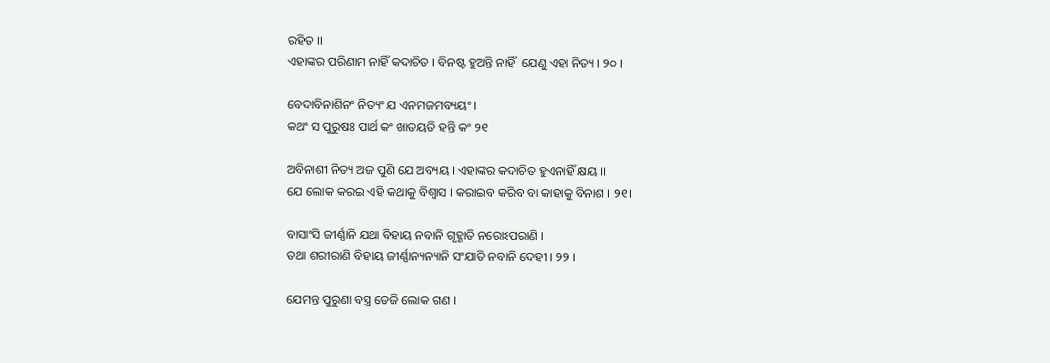ରହିତ ।।
ଏହାଙ୍କର ପରିଣାମ ନାହିଁ କଦାଚିତ । ବିନଷ୍ଟ ହୁଅନ୍ତି ନାହିଁ  ଯେଣୁ ଏହା ନିତ୍ୟ । ୨୦ ।

ବେଦାବିନାଶିନଂ ନିତ୍ୟଂ ଯ ଏନମଜମବ୍ୟୟଂ ।
କଥଂ ସ ପୁରୁଷଃ ପାର୍ଥ କଂ ଖାତୟତି ହନ୍ତି କଂ ୨୧

ଅବିନାଶୀ ନିତ୍ୟ ଅଜ ପୁଣି ଯେ ଅବ୍ୟୟ । ଏହାଙ୍କର କଦାଚିତ ହୁଏନାହିଁ କ୍ଷୟ ।।
ଯେ ଲୋକ କରଇ ଏହି କଥାକୁ ବିଶ୍ୱାସ । କରାଇବ କରିବ ବା କାହାକୁ ବିନାଶ । ୨୧।

ବାସାଂସି ଜୀର୍ଣ୍ଣାନି ଯଥା ବିହାୟ ନବାନି ଗୃହ୍ଣାତି ନରୋଽପରାଣି ।
ତଥା ଶରୀରାଣି ବିହାୟ ଜୀର୍ଣ୍ଣାନ୍ୟନ୍ୟାନି ସଂଯାତି ନବାନି ଦେହୀ । ୨୨ ।

ଯେମନ୍ତ ପୁରୁଣା ବସ୍ତ୍ର ତେଜି ଲୋକ ଗଣ ।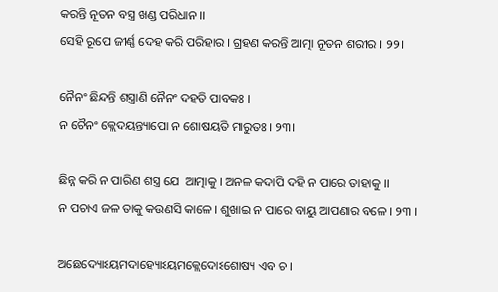କରନ୍ତି ନୂତନ ବସ୍ତ୍ର ଖଣ୍ଡ ପରିଧାନ ।।
ସେହି ରୂପେ ଜୀର୍ଣ୍ଣ ଦେହ କରି ପରିହାର । ଗ୍ରହଣ କରନ୍ତି ଆତ୍ମା ନୂତନ ଶରୀର । ୨୨।

ନୈନଂ ଛିନ୍ଦନ୍ତି ଶସ୍ତ୍ରାଣି ନୈନଂ ଦହତି ପାବକଃ ।
ନ ଚୈନଂ କ୍ଲେଦୟନ୍ତ୍ୟାପୋ ନ ଶୋଷୟତି ମାରୁତଃ । ୨୩।

ଛିନ୍ନ କରି ନ ପାରିଣ ଶସ୍ତ୍ର ଯେ  ଆତ୍ମାକୁ । ଅନଳ କଦାପି ଦହି ନ ପାରେ ତାହାକୁ ।।
ନ ପଚାଏ ଜଳ ତାକୁ କଉଣସି କାଳେ । ଶୁଖାଇ ନ ପାରେ ବାୟୁ ଆପଣାର ବଳେ । ୨୩ ।

ଅଛେଦ୍ୟୋଽୟମଦାହ୍ୟୋଽୟମକ୍ଲେଦୋଽଶୋଷ୍ୟ ଏବ ଚ ।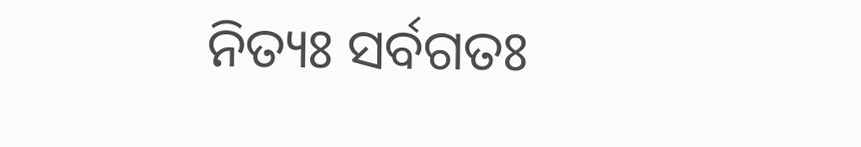ନିତ୍ୟଃ ସର୍ବଗତଃ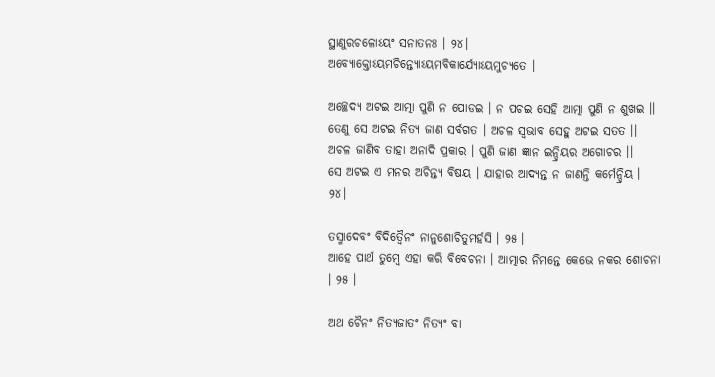ସ୍ଥାଣୁରଚଳୋଽୟଂ ସନାତନଃ । ୨୪।
ଅବ୍ୟୋକ୍ତୋଽୟମଚିନ୍ତ୍ୟୋଽୟମବିକାର୍ଯ୍ୟୋଽୟମୁଚ୍ୟତେ ।

ଅଚ୍ଛେଦ୍ୟ ଅଟଇ ଆତ୍ମା ପୁଣି ନ ପୋଡଇ । ନ ପଚଇ ସେହି ଆତ୍ମା ପୁଣି ନ ଶୁଖଇ ।।
ତେଣୁ ସେ ଅଟଇ ନିତ୍ୟ ଜାଣ ସର୍ବଗତ । ଅଚଳ ସ୍ୱଭାବ ସେହୁ ଅଟଇ ସତତ ।।
ଅଚଳ ଜାଣିବ ତାହା ଅନାଦି ପ୍ରକାର । ପୁଣି ଜାଣ ଜ୍ଞାନ ଇନ୍ଦ୍ରିୟର ଅଗୋଚର ।।
ସେ ଅଟଇ ଏ ମନର ଅଚିନ୍ତ୍ୟ ବିଷୟ । ଯାହାର ଆଦ୍ୟନ୍ତ ନ ଜାଣନ୍ତି କର୍ମେନ୍ଦ୍ରିୟ ।  ୨୪।

ତସ୍ମାଦେବଂ ବିଦିତ୍ୱୈନଂ ନାନୁଶୋଚିତୁମର୍ହସି । ୨୫ ।
ଆହେ ପାର୍ଥ ତୁମ୍ବେ ଏହା କରି ବିବେଚନା । ଆତ୍ମାର ନିମନ୍ତେ କେଭେ ନକର ଶୋଚନା । ୨୫ ।

ଅଥ ଚୈନଂ ନିତ୍ୟଜାତଂ ନିତ୍ୟଂ ବା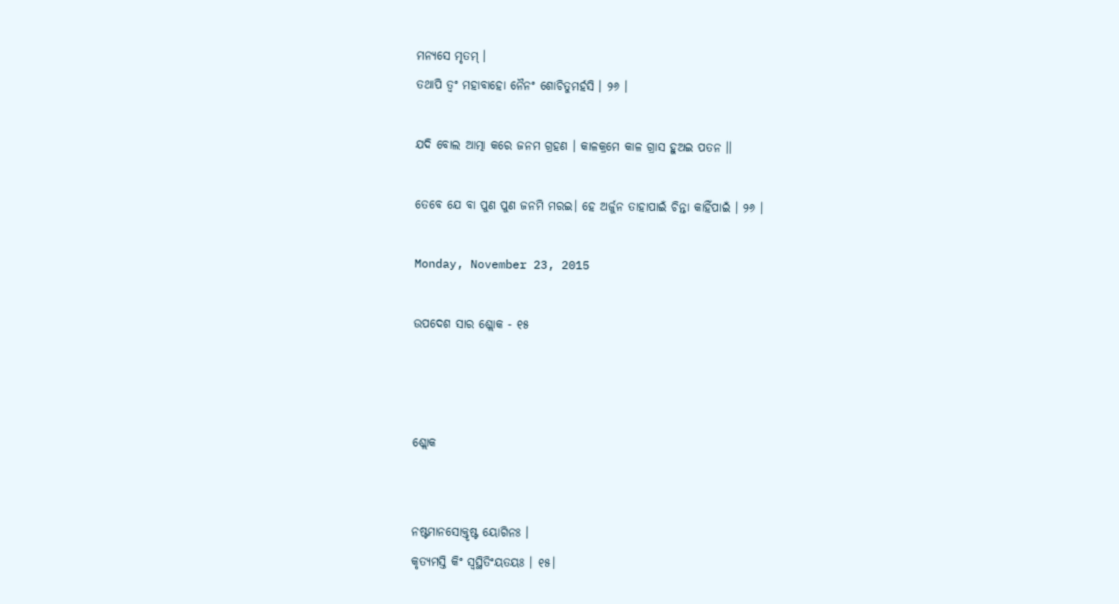ମନ୍ୟସେ ମୃତମ୍ ।
ତଥାପି ତ୍ୱଂ ମହାବାହୋ ନୈନଂ ଶୋଚିତୁମର୍ହସି । ୨୬ ।

ଯଦି ବୋଲ ଆତ୍ମା କରେ ଜନମ ଗ୍ରହଣ । କାଳକ୍ରମେ କାଳ ଗ୍ରାସ ହୁଅଇ ପତନ ।।

ତେବେ ଯେ ବା ପୁଣ ପୁଣ ଜନମି ମରଇ। ହେ ଅର୍ଜୁନ ତାହାପାଇଁ ଚିନ୍ତା କାହିଁପାଇଁ । ୨୬ ।

Monday, November 23, 2015

ଉପଦେଶ ସାର ଶ୍ଲୋକ - ୧୫



ଶ୍ଲୋକ


ନଷ୍ଟମାନସୋକ୍ତୃଷ୍ଟ ୟୋଗିନଃ ।
କୃତ୍ୟମସ୍ତି କିଂ ସ୍ୱସ୍ଥିତିଂୟତୟଃ । ୧୫।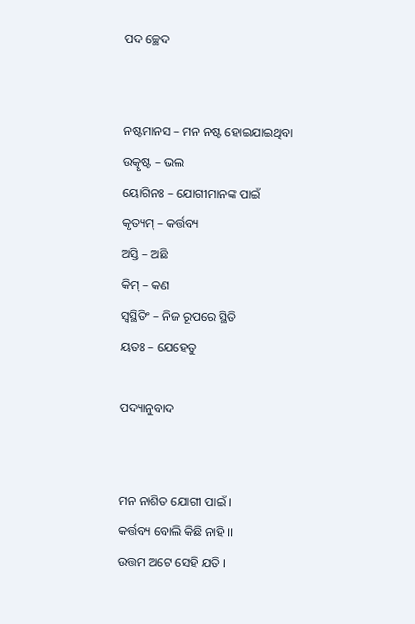ପଦ ଚ୍ଛେଦ


ନଷ୍ଟମାନସ – ମନ ନଷ୍ଟ ହୋଇଯାଇଥିବା
ଉତ୍କୃଷ୍ଟ – ଭଲ
ୟୋଗିନଃ – ଯୋଗୀମାନଙ୍କ ପାଇଁ
କୃତ୍ୟମ୍ – କର୍ତ୍ତବ୍ୟ
ଅସ୍ତି – ଅଛି
କିମ୍ – କଣ
ସ୍ୱସ୍ଥିତିଂ – ନିଜ ରୂପରେ ସ୍ଥିତି
ୟତଃ – ଯେହେତୁ

ପଦ୍ୟାନୁବାଦ


ମନ ନାଶିତ ଯୋଗୀ ପାଇଁ ।
କର୍ତ୍ତବ୍ୟ ବୋଲି କିଛି ନାହି ।।
ଉତ୍ତମ ଅଟେ ସେହି ଯତି ।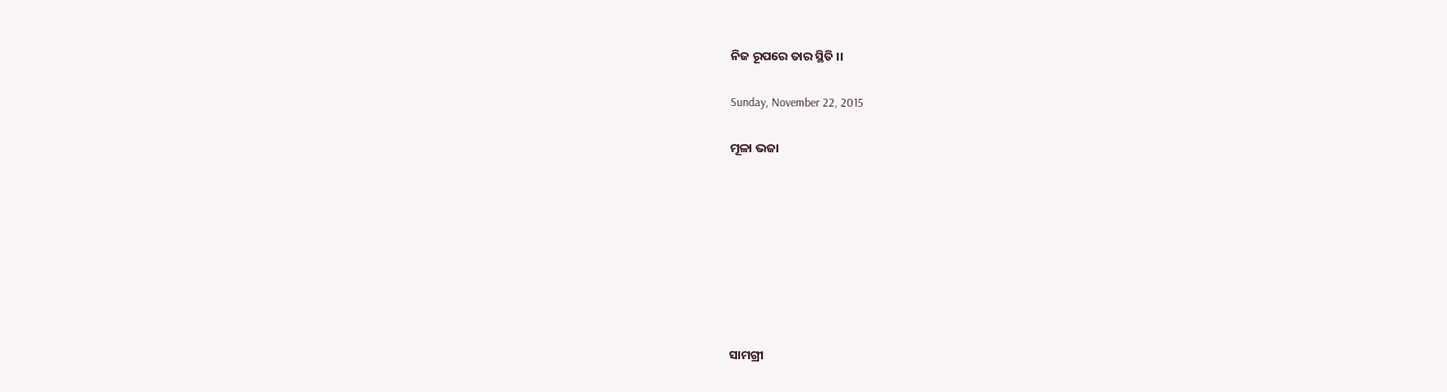ନିଜ ରୂପରେ ତାର ସ୍ଥିତି ।।

Sunday, November 22, 2015

ମୂଳା ଭଜା








ସାମଗ୍ରୀ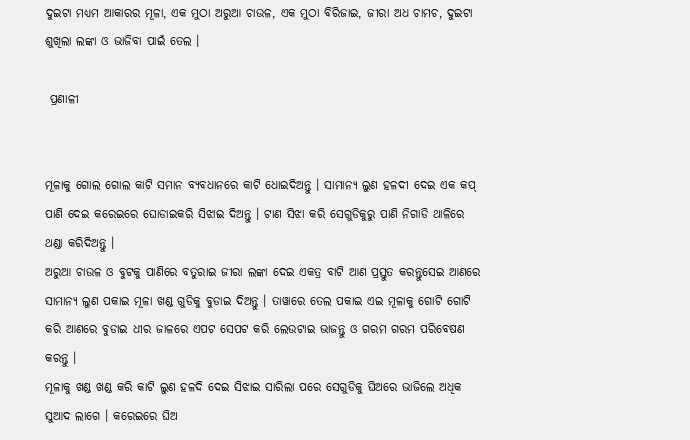ଦୁଇଟା ମଧ୍ୟମ ଆକାରର ମୂଳା, ଏକ ମୁଠା ଅରୁଆ ଚାଉଳ, ଏକ ମୁଠା ବିରିଜାଇ, ଜୀରା ଅଧ ଚାମଚ, ଦୁଇଟା ଶୁଖିଲା ଲଙ୍କା ଓ ଭାଜିବା ପାଇଁ ତେଲ ।

 ପ୍ରଣାଳୀ


ମୂଳାକୁ ଗୋଲ ଗୋଲ କାଟି ସମାନ ବ୍ୟବଧାନରେ କାଟି ଧୋଇଦିଅନ୍ତୁ । ସାମାନ୍ୟ ଲୁଣ ହଳଦୀ ଦେଇ ଏକ କପ୍ ପାଣି ଦେଇ କରେଇରେ ଘୋଡାଇକରି ସିଝାଇ ଦିଅନ୍ତୁ । ଟାଣ ସିଝା କରି ସେଗୁଡିକୁରୁ ପାଣି ନିଗାଡି ଥାଳିରେ ଥଣ୍ଡା କରିଦିଅନ୍ତୁ ।
ଅରୁଆ ଚାଉଳ ଓ ବୁଟକୁ ପାଣିରେ ବତୁରାଇ ଜୀରା ଲଙ୍କା ଦେଇ ଏକତ୍ର ବାଟି ଆଣ ପ୍ରସ୍ତୁତ କରନ୍ତୁସେଇ ଆଣରେ ସାମାନ୍ୟ ଲୁଣ ପକାଇ ମୂଳା ଖଣ୍ଡ ଗୁଡିକୁ ବୁଡାଇ ଦିଅନ୍ତୁ । ତାୱାରେ ତେଲ ପକାଇ ଏଇ ମୂଳାକୁ ଗୋଟି ଗୋଟି କରି ଆଣରେ ବୁଡାଇ ଧୀର ଜାଳରେ ଏପଟ ସେପଟ କରି ଲେଉଟାଇ ଭାଜନ୍ତୁ ଓ ଗରମ ଗରମ ପରିବେଷଣ କରନ୍ତୁ ।
ମୂଳାକୁ ଖଣ୍ଡ ଖଣ୍ଡ କରି କାଟି ଲୁଣ ହଳଦି ଦେଇ ସିଝାଇ ସାରିଲା ପରେ ସେଗୁଡିକୁ ଘିଅରେ ଭାଜିଲେ ଅଧିକ ସୁଆଦ ଲାଗେ । କରେଇରେ ଘିଅ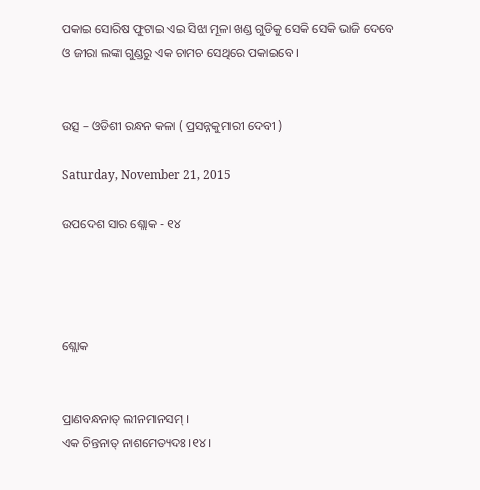ପକାଇ ସୋରିଷ ଫୁଟାଇ ଏଇ ସିଝା ମୂଳା ଖଣ୍ଡ ଗୁଡିକୁ ସେକି ସେକି ଭାଜି ଦେବେ ଓ ଜୀରା ଲଙ୍କା ଗୁଣ୍ଡରୁ ଏକ ଚାମଚ ସେଥିରେ ପକାଇବେ ।


ଉତ୍ସ – ଓଡିଶୀ ରନ୍ଧନ କଳା ( ପ୍ରସନ୍ନକୁମାରୀ ଦେବୀ )

Saturday, November 21, 2015

ଉପଦେଶ ସାର ଶ୍ଲୋକ - ୧୪




ଶ୍ଲୋକ


ପ୍ରାଣବନ୍ଧନାତ୍ ଲୀନମାନସମ୍ ।
ଏକ ଚିନ୍ତନାତ୍ ନାଶମେତ୍ୟଦଃ ।୧୪।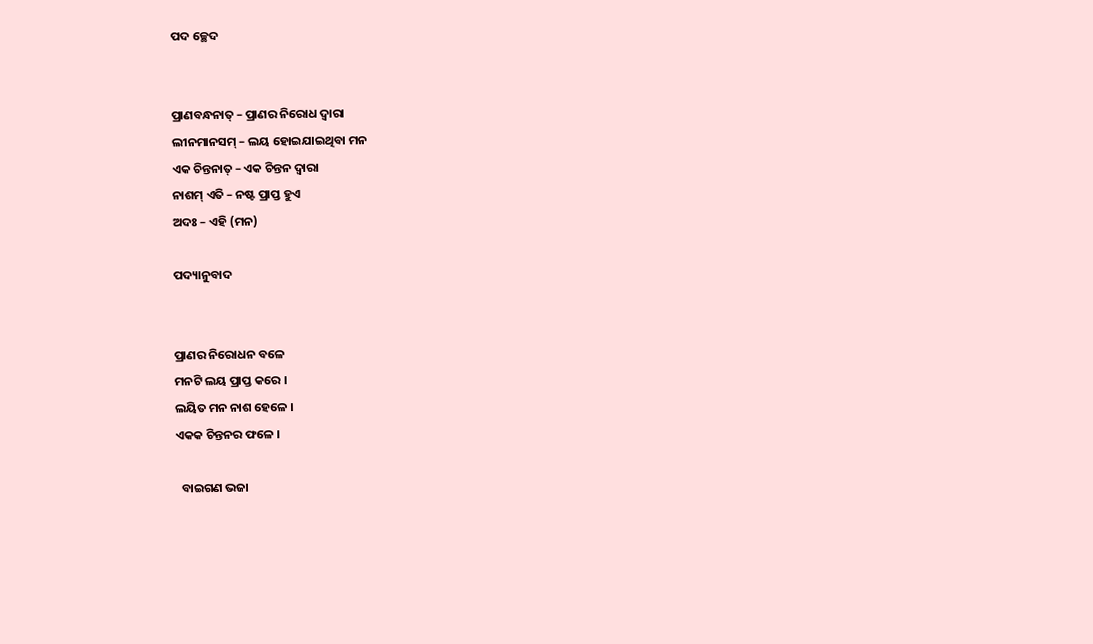ପଦ ଚ୍ଛେଦ


ପ୍ରାଣବନ୍ଧନାତ୍ – ପ୍ରାଣର ନିରୋଧ ଦ୍ୱାରା
ଲୀନମାନସମ୍ – ଲୟ ହୋଇଯାଇଥିବା ମନ
ଏକ ଚିନ୍ତନାତ୍ – ଏକ ଚିନ୍ତନ ଦ୍ୱାରା
ନାଶମ୍ ଏତି – ନଷ୍ଟ ପ୍ରାପ୍ତ ହୁଏ
ଅଦଃ – ଏହି (ମନ)

ପଦ୍ୟାନୁବାଦ


ପ୍ରାଣର ନିରୋଧନ ବଳେ
ମନଟି ଲୟ ପ୍ରାପ୍ତ କରେ ।
ଲୟିତ ମନ ନାଶ ହେଳେ ।
ଏକକ ଚିନ୍ତନର ଫଳେ ।

  ବାଇଗଣ ଭଜା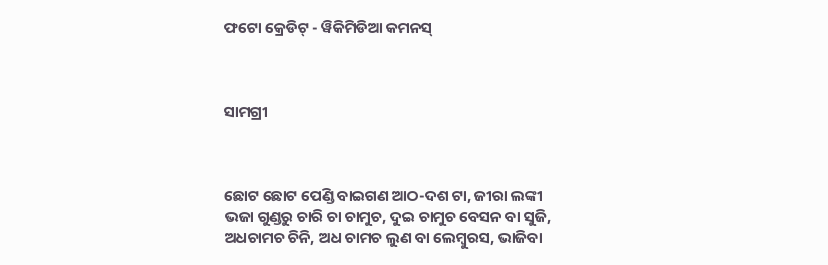ଫଟୋ କ୍ରେଡିଟ୍ - ୱିକିମିଡିଆ କମନସ୍



ସାମଗ୍ରୀ



ଛୋଟ ଛୋଟ ପେଣ୍ଡି ବାଇଗଣ ଆଠ-ଦଶ ଟା, ଜୀରା ଲଙ୍କୀ ଭଜା ଗୁଣ୍ଡରୁ ଚାରି ଚା ଚାମୁଚ, ଦୁଇ ଚାମୁଚ ବେସନ ବା ସୁଜି, ଅଧଚାମଚ ଚିନି, ଅଧ ଚାମଚ ଲୁଣ ବା ଲେମ୍ବୁରସ, ଭାଜିବା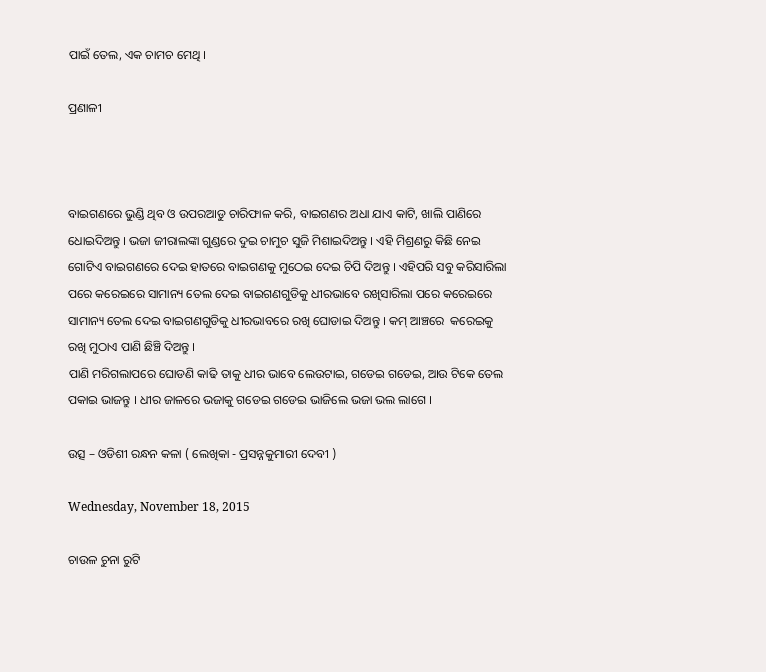ପାଇଁ ତେଲ, ଏକ ଚାମଚ ମେଥି ।

ପ୍ରଣାଳୀ



ବାଇଗଣରେ ଭୁଣ୍ଡି ଥିବ ଓ ଉପରଆଡୁ ଚାରିଫାଳ କରି, ବାଇଗଣର ଅଧା ଯାଏ କାଟି, ଖାଲି ପାଣିରେ ଧୋଇଦିଅନ୍ତୁ । ଭଜା ଜୀରାଲଙ୍କା ଗୁଣ୍ଡରେ ଦୁଇ ଚାମୁଚ ସୁଜି ମିଶାଇଦିଅନ୍ତୁ । ଏହି ମିଶ୍ରଣରୁ କିଛି ନେଇ ଗୋଟିଏ ବାଇଗଣରେ ଦେଇ ହାତରେ ବାଇଗଣକୁ ମୁଠେଇ ଦେଇ ଚିପି ଦିଅନ୍ତୁ । ଏହିପରି ସବୁ କରିସାରିଲା ପରେ କରେଇରେ ସାମାନ୍ୟ ତେଲ ଦେଇ ବାଇଗଣଗୁଡିକୁ ଧୀରଭାବେ ରଖିସାରିଲା ପରେ କରେଇରେ ସାମାନ୍ୟ ତେଲ ଦେଇ ବାଇଗଣଗୁଡିକୁ ଧୀରଭାବରେ ରଖି ଘୋଡାଇ ଦିଅନ୍ତୁ । କମ୍ ଆଞ୍ଚରେ  କରେଇକୁ ରଖି ମୁଠାଏ ପାଣି ଛିଞ୍ଚି ଦିଅନ୍ତୁ ।
ପାଣି ମରିଗଲାପରେ ଘୋଡଣି କାଢି ତାକୁ ଧୀର ଭାବେ ଲେଉଟାଇ, ଗଡେଇ ଗଡେଇ, ଆଉ ଟିକେ ତେଲ ପକାଇ ଭାଜନ୍ତୁ । ଧୀର ଜାଳରେ ଭଜାକୁ ଗଡେଇ ଗଡେଇ ଭାଜିଲେ ଭଜା ଭଲ ଲାଗେ ।

ଉତ୍ସ – ଓଡିଶୀ ରନ୍ଧନ କଳା ( ଲେଖିକା - ପ୍ରସନ୍ନକୁମାରୀ ଦେବୀ )

Wednesday, November 18, 2015

ଚାଉଳ ଚୁନା ରୁଟି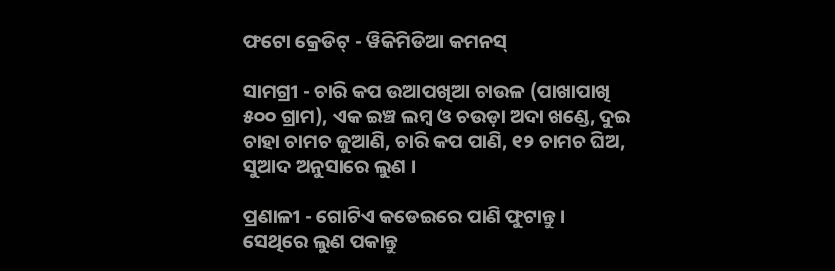ଫଟୋ କ୍ରେଡିଟ୍ - ୱିକିମିଡିଆ କମନସ୍

ସାମଗ୍ରୀ - ଚାରି କପ ଉଆପଖିଆ ଚାଉଳ (ପାଖାପାଖି ୫୦୦ ଗ୍ରାମ), ଏକ ଇଞ୍ଚ ଲମ୍ବ ଓ ଚଉଡ଼ା ଅଦା ଖଣ୍ଡେ, ଦୁଇ ଚାହା ଚାମଚ ଜୁଆଣି, ଚାରି କପ ପାଣି, ୧୨ ଚାମଚ ଘିଅ, ସୁଆଦ ଅନୁସାରେ ଲୁଣ ।

ପ୍ରଣାଳୀ - ଗୋଟିଏ କଡେଇରେ ପାଣି ଫୁଟାନ୍ତୁ । ସେଥିରେ ଲୁଣ ପକାନ୍ତୁ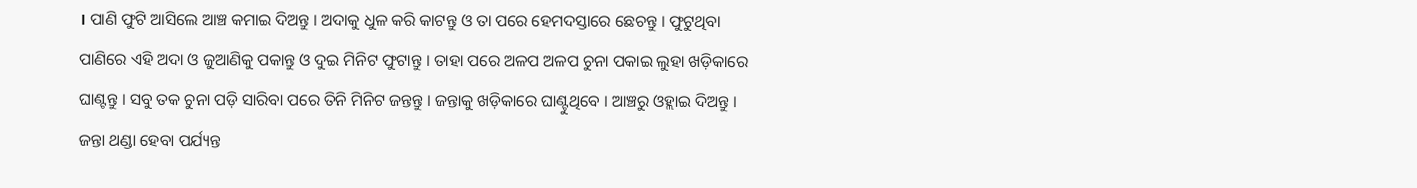। ପାଣି ଫୁଟି ଆସିଲେ ଆଞ୍ଚ କମାଇ ଦିଅନ୍ତୁ । ଅଦାକୁ ଧୁଳ କରି କାଟନ୍ତୁ ଓ ତା ପରେ ହେମଦସ୍ତାରେ ଛେଚନ୍ତୁ । ଫୁଟୁଥିବା ପାଣିରେ ଏହି ଅଦା ଓ ଜୁଆଣିକୁ ପକାନ୍ତୁ ଓ ଦୁଇ ମିନିଟ ଫୁଟାନ୍ତୁ । ତାହା ପରେ ଅଳପ ଅଳପ ଚୁନା ପକାଇ ଲୁହା ଖଡ଼ିକାରେ ଘାଣ୍ଟନ୍ତୁ । ସବୁ ତକ ଚୁନା ପଡ଼ି ସାରିବା ପରେ ତିନି ମିନିଟ ଜନ୍ତନ୍ତୁ । ଜନ୍ତାକୁ ଖଡ଼ିକାରେ ଘାଣ୍ଟୁଥିବେ । ଆଞ୍ଚରୁ ଓହ୍ଲାଇ ଦିଅନ୍ତୁ । ଜନ୍ତା ଥଣ୍ଡା ହେବା ପର୍ଯ୍ୟନ୍ତ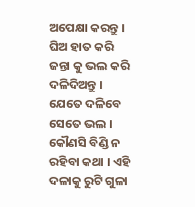ଅପେକ୍ଷା କରନ୍ତୁ । ଘିଅ ହାତ କରି ଜନ୍ତା କୁ ଭଲ କରି ଦଳିଦିଅନ୍ତୁ । ଯେତେ ଦଳିବେ ସେତେ ଭଲ । କୌଣସି ବିଣ୍ଡି ନ ରହିବା କଥା । ଏହି ଦଳାକୁ ରୁଟି ଗୁଳା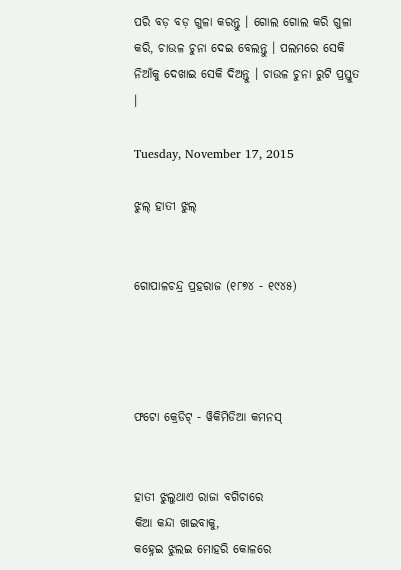ପରି ବଡ଼ ବଡ଼ ଗୁଳା କରନ୍ତୁ । ଗୋଲ ଗୋଲ କରି ଗୁଳା କରି, ଚାଉଳ ଚୁନା ଦେଇ ବେଲନ୍ତୁ । ପଲମରେ ସେକି ନିଆଁକୁ ଦେଖାଇ ସେକି ଦିଅନ୍ତୁ । ଚାଉଳ ଚୁନା ରୁଟି ପ୍ରସ୍ତୁତ ।

Tuesday, November 17, 2015

ଝୁଲ୍ ହାତୀ ଝୁଲ୍


ଗୋପାଳଚନ୍ଦ୍ର ପ୍ରହରାଜ (୧୮୭୪ - ୧୯୪୫)




ଫଟୋ କ୍ରେଡିଟ୍ - ୱିକିମିଡିଆ କମନସ୍


ହାତୀ ଝୁଲୁଥାଏ ରାଜା ବଗିଚାରେ
କିଆ କନ୍ଦା ଖାଇବାକୁ,
କହ୍ନେଇ ଝୁଲଇ ମୋହରି କୋଳରେ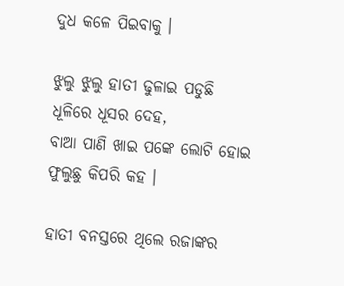ଦୁଧ କଳେ ପିଇବାକୁ ।

ଝୁଲୁ ଝୁଲୁ ହାତୀ ଢୁଳାଇ ପଡୁଛି
ଧୂଳିରେ ଧୂସର ଦେହ,
ବାଆ ପାଣି ଖାଇ ପଙ୍କେ ଲୋଟି ହୋଇ
ଫୁଲୁଛୁ କିପରି କହ ।

ହାତୀ ବନସ୍ତରେ ଥିଲେ ରଜାଙ୍କର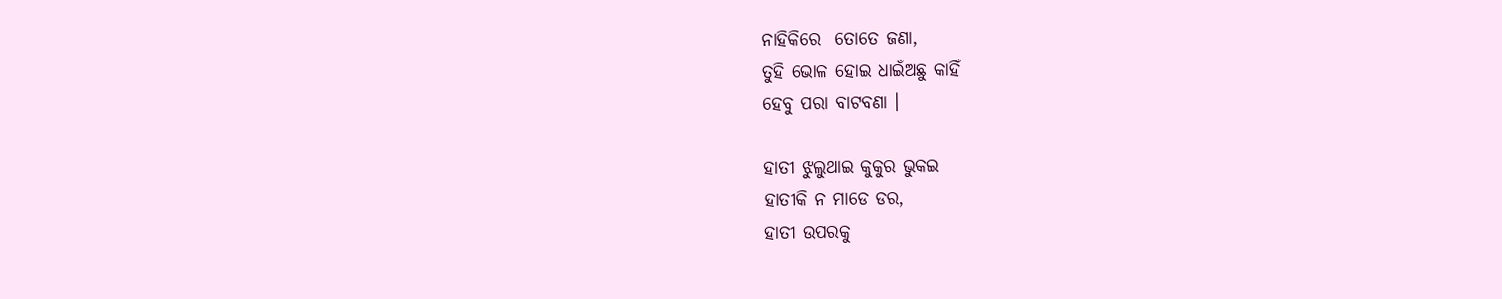ନାହିକିରେ  ତୋତେ ଜଣା,
ତୁହି ଭୋଳ ହୋଇ ଧାଇଁଅଛୁ କାହିଁ
ହେବୁ ପରା ବାଟବଣା ।

ହାତୀ ଝୁଲୁଥାଇ କୁକୁର ଭୁକଇ
ହାତୀକି ନ ମାଡେ ଡର,
ହାତୀ ଉପରକୁ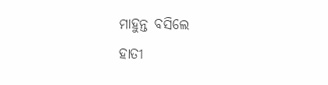ମାହୁନ୍ତ ବସିଲେ
ହାତୀ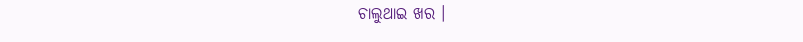ଚାଲୁଥାଇ ଖର ।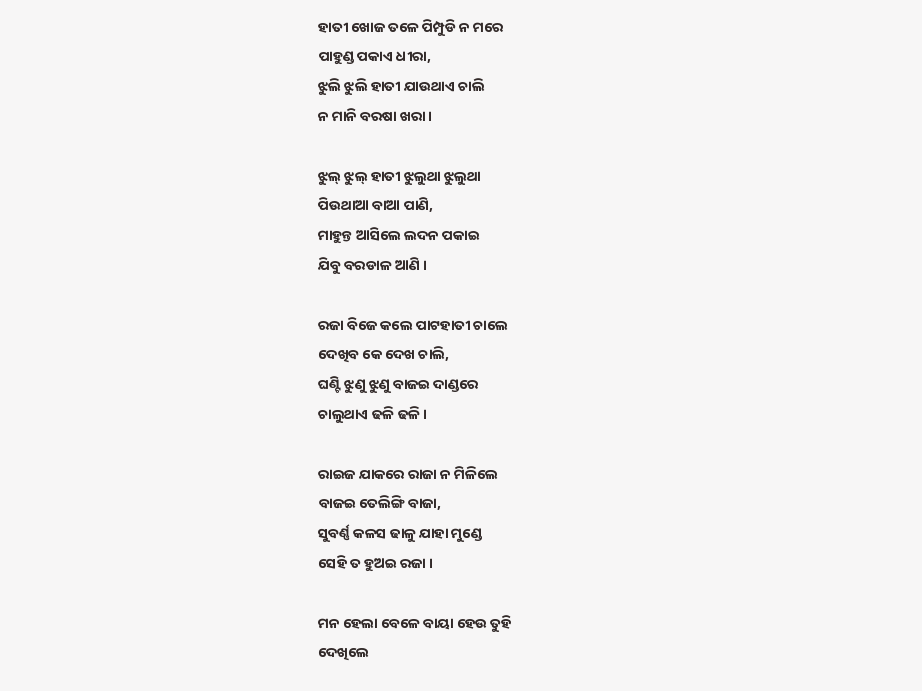ହାତୀ ଖୋଜ ତଳେ ପିମ୍ପୁଡି ନ ମରେ
ପାହୁଣ୍ଡ ପକାଏ ଧୀରା,
ଝୁଲି ଝୁଲି ହାତୀ ଯାଉଥାଏ ଚାଲି
ନ ମାନି ବରଷା ଖରା ।

ଝୁଲ୍ ଝୁଲ୍ ହାତୀ ଝୁଲୁଥା ଝୁଲୁଥା
ପିଉଥାଆ ବାଆ ପାଣି,
ମାହୁନ୍ତ ଆସିଲେ ଲଦନ ପକାଇ
ଯିବୁ ବରଡାଳ ଆଣି ।

ରଜା ବିଜେ କଲେ ପାଟହାତୀ ଚାଲେ
ଦେଖିବ କେ ଦେଖ ଚାଲି,
ଘଣ୍ଟି ଝୁଣୁ ଝୁଣୁ ବାଜଇ ଦାଣ୍ଡରେ
ଚାଲୁଥାଏ ଢଳି ଢଳି ।

ରାଇଜ ଯାକରେ ରାଜା ନ ମିଳିଲେ
ବାଜଇ ତେଲିଙ୍ଗି ବାଜା,
ସୁବର୍ଣ୍ଣ କଳସ ଢାଳୁ ଯାହା ମୁଣ୍ଡେ
ସେହି ତ ହୁଅଇ ରଜା ।

ମନ ହେଲା ବେଳେ ବାୟା ହେଉ ତୁହି
ଦେଖିଲେ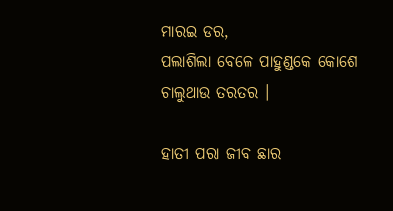ମାରଇ ଡର,
ପଲାଶିଲା ବେଳେ ପାହୁଣ୍ଡକେ କୋଶେ
ଚାଲୁଥାଉ ତରତର ।

ହାତୀ ପରା ଜୀବ ଛାର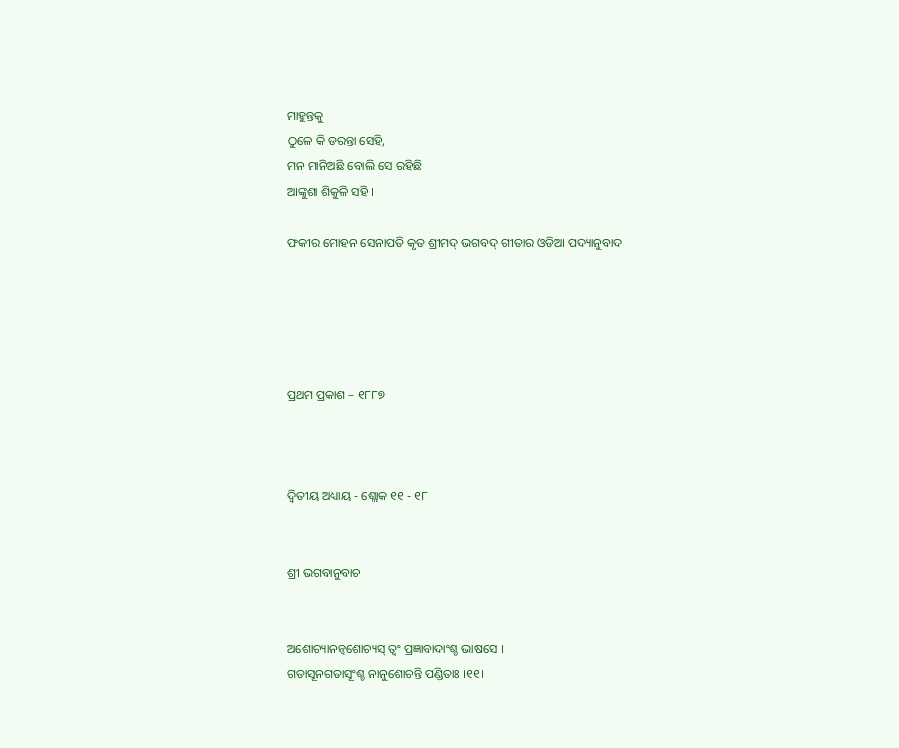ମାହୁନ୍ତକୁ
ଠୁଳେ କି ଡରନ୍ତା ସେହି,
ମନ ମାନିଅଛି ବୋଲି ସେ ରହିଛି
ଆଙ୍କୁଶା ଶିକୁଳି ସହି ।

ଫକୀର ମୋହନ ସେନାପତି କୃତ ଶ୍ରୀମଦ୍ ଭଗବଦ୍ ଗୀତାର ଓଡିଆ ପଦ୍ୟାନୁବାଦ





ପ୍ରଥମ ପ୍ରକାଶ – ୧୮୮୭



ଦ୍ୱିତୀୟ ଅଧ୍ୟାୟ - ଶ୍ଲୋକ ୧୧ - ୧୮


ଶ୍ରୀ ଭଗବାନୁବାଚ


ଅଶୋଚ୍ୟାନନ୍ୱଶୋଚ୍ୟସ୍ ତ୍ୱଂ ପ୍ରଜ୍ଞାବାଦାଂଶ୍ଚ ଭାଷସେ ।
ଗତାସୂନଗତାସୂଂଶ୍ଚ ନାନୁଶୋଚନ୍ତି ପଣ୍ଡିତାଃ ।୧୧।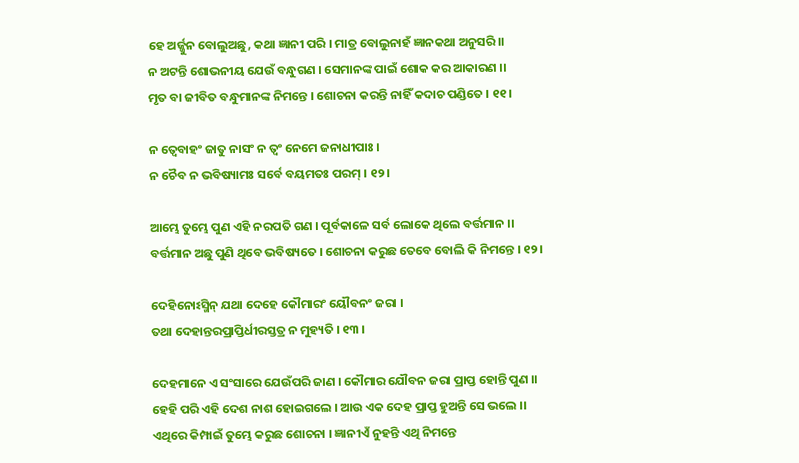ହେ ଅର୍ଜ୍ଜୁନ ବୋଲୁଅଛୁ, କଥା ଜ୍ଞାନୀ ପରି । ମାତ୍ର ବୋଲୁନାହଁ ଜ୍ଞାନକଥା ଅନୁସରି।।
ନ ଅଟନ୍ତି ଶୋଭନୀୟ ଯେଉଁ ବନ୍ଧୁଗଣ । ସେମାନଙ୍କ ପାଇଁ ଶୋକ କର ଆକାରଣ ।।
ମୃତ ବା ଜୀବିତ ବନ୍ଧୁମାନଙ୍କ ନିମନ୍ତେ । ଶୋଚନା କରନ୍ତି ନାହିଁ କଦାଚ ପଣ୍ଡିତେ । ୧୧।

ନ ତ୍ୱେବାହଂ ଜାତୁ ନାସଂ ନ ତ୍ୱଂ ନେମେ ଜନାଧୀପାଃ ।
ନ ଚୈବ ନ ଭବିଷ୍ୟାମଃ ସର୍ବେ ବୟମତଃ ପରମ୍ । ୧୨।

ଆମ୍ଭେ ତୁମ୍ଭେ ପୁଣ ଏହି ନରପତି ଗଣ । ପୂର୍ବକାଳେ ସର୍ବ ଲୋକେ ଥିଲେ ବର୍ତ୍ତମାନ ।।
ବର୍ତ୍ତମାନ ଅଛୁ ପୁଣି ଥିବେ ଭବିଷ୍ୟତେ । ଶୋଚନା କରୁଛ ତେବେ ବୋଲି କି ନିମନ୍ତେ । ୧୨।

ଦେହିନୋଽସ୍ମିନ୍ ଯଥା ଦେହେ କୌମାରଂ ୟୌବନଂ ଜରା ।
ତଥା ଦେହାନ୍ତରପ୍ରାପ୍ତିର୍ଧୀରସ୍ତତ୍ର ନ ମୁହ୍ୟତି । ୧୩ ।

ଦେହମାନେ ଏ ସଂସାରେ ଯେଉଁପରି ଜାଣ । କୌମାର ଯୌବନ ଜରା ପ୍ରାପ୍ତ ହୋନ୍ତି ପୁଣ ।।
ହେହି ପରି ଏହି ଦେଶ ନାଶ ହୋଇଗଲେ । ଆଉ ଏକ ଦେହ ପ୍ରାପ୍ତ ହୁଅନ୍ତି ସେ ଭଲେ ।।
ଏଥିରେ କିମ୍ପାଇଁ ତୁମ୍ଭେ କରୁଛ ଶୋଚନା । ଜ୍ଞାନୀଏଁ ନୁହନ୍ତି ଏଥି ନିମନ୍ତେ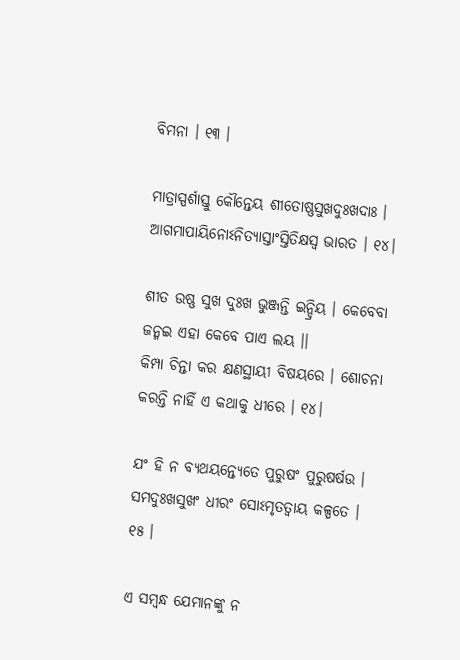ବିମନା । ୧୩ ।

ମାତ୍ରାସ୍ପର୍ଶାସ୍ତୁ କୌନ୍ତେୟ ଶୀତୋଷ୍ଣସୁଖଦୁଃଖଦାଃ ।
ଆଗମାପାୟିନୋଽନିତ୍ୟାସ୍ତାଂସ୍ତିତିକ୍ଷସ୍ୱ ଭାରତ । ୧୪।

ଶୀତ ଉଷ୍ଣ ସୁଖ ଦୁଃଖ ଭୁଞ୍ଜନ୍ତି ଇନ୍ଦ୍ରିୟ । କେବେବା ଜନ୍ମଇ ଏହା କେବେ ପାଏ ଲୟ ।।
କିମ୍ପା ଚିନ୍ତା କର କ୍ଷଣସ୍ଥାୟୀ ବିଷୟରେ । ଶୋଚନା କରନ୍ତି ନାହିଁ ଏ କଥାକୁ ଧୀରେ । ୧୪।

ଯଂ ହି ନ ବ୍ୟଥୟନ୍ତ୍ୟେତେ ପୁରୁଷଂ ପୁରୁଷର୍ଷଉ ।
ସମଦୁଃଖସୁଖଂ ଧୀରଂ ସୋଽମୃତତ୍ୱାୟ କଳ୍ପତେ । ୧୫ ।

ଏ ସମ୍ବନ୍ଧ ଯେମାନଙ୍କୁ ନ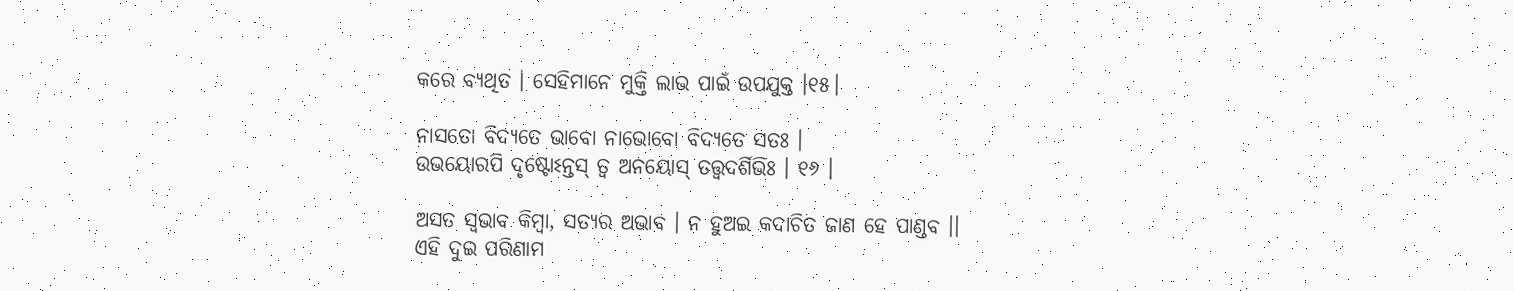କରେ ବ୍ୟଥିତ । ସେହିମାନେ ମୁକ୍ତି ଲାଭ ପାଇଁ ଉପଯୁକ୍ତ ।୧୫।

ନାସତୋ ବିଦ୍ୟତେ ଭାବୋ ନାଭୋବୋ ବିଦ୍ୟତେ ସତଃ ।
ଉଭୟୋରପି ଦୃଷ୍ଟୋଽନ୍ତସ୍ ତ୍ୱ ଅନୟୋସ୍ ତତ୍ତ୍ୱଦର୍ଶିଭିଃ । ୧୬ ।

ଅସତ ସ୍ୱଭାବ କିମ୍ବା, ସତ୍ୟର ଅଭାବ । ନ ହୁଅଇ କଦାଚିତ ଜାଣ ହେ ପାଣ୍ଡବ ।।
ଏହି ଦୁଇ ପରିଣାମ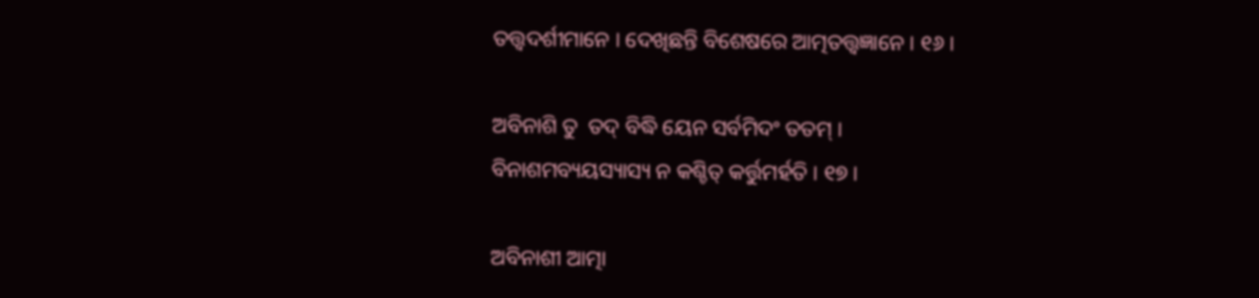ତତ୍ତ୍ୱଦର୍ଶୀମାନେ । ଦେଖିଛନ୍ତି ବିଶେଷରେ ଆତ୍ମତତ୍ତ୍ୱଜ୍ଞାନେ । ୧୬ ।

ଅବିନାଶି ତୁ  ତଦ୍ ବିଦ୍ଧି ୟେନ ସର୍ବମିଦଂ ତତମ୍ ।
ବିନାଶମବ୍ୟୟସ୍ୟାସ୍ୟ ନ କଶ୍ଚିତ୍ କର୍ତ୍ତୁମର୍ହତି । ୧୭ ।

ଅବିନାଶୀ ଆତ୍ମା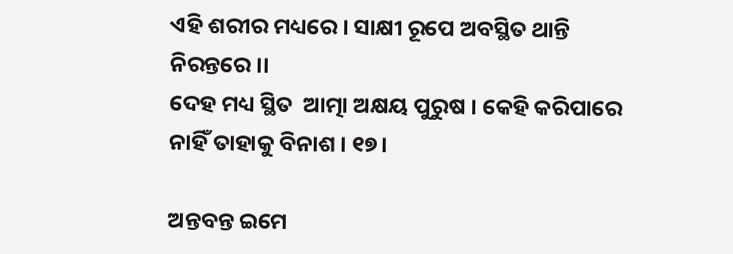ଏହି ଶରୀର ମଧ୍ୟରେ । ସାକ୍ଷୀ ରୂପେ ଅବସ୍ଥିତ ଥାନ୍ତି ନିରନ୍ତରେ ।।
ଦେହ ମଧ୍ୟ ସ୍ଥିତ  ଆତ୍ମା ଅକ୍ଷୟ ପୁରୁଷ । କେହି କରିପାରେ ନାହିଁ ତାହାକୁ ବିନାଶ । ୧୭।

ଅନ୍ତବନ୍ତ ଇମେ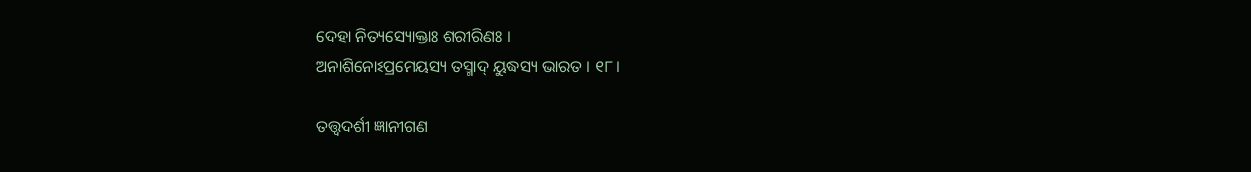ଦେହା ନିତ୍ୟସ୍ୟୋକ୍ତାଃ ଶରୀରିଣଃ ।
ଅନାଶିନୋଽପ୍ରମେୟସ୍ୟ ତସ୍ମାଦ୍ ୟୁଦ୍ଧସ୍ୟ ଭାରତ । ୧୮।

ତତ୍ତ୍ୱଦର୍ଶୀ ଜ୍ଞାନୀଗଣ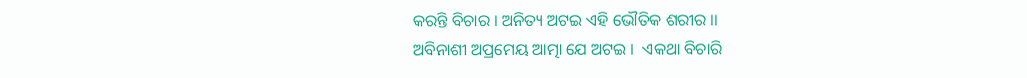କରନ୍ତି ବିଚାର । ଅନିତ୍ୟ ଅଟଇ ଏହି ଭୌତିକ ଶରୀର ।।
ଅବିନାଶୀ ଅପ୍ରମେୟ ଆତ୍ମା ଯେ ଅଟଇ ।  ଏକଥା ବିଚାରି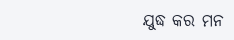ଯୁଦ୍ଧ କର ମନ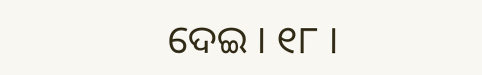ଦେଇ । ୧୮ ।